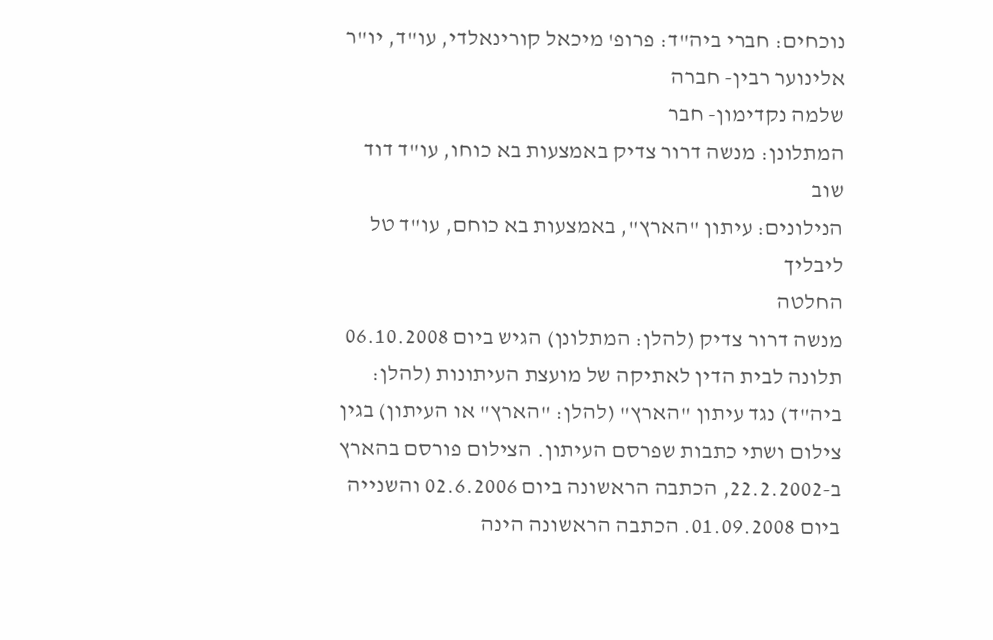נוכחים: חברי ביה"ד: פרופ' מיכאל קורינאלדי, עו"ד, יו"ר
אלינוער רבין- חברה
שלמה נקדימון- חבר
המתלונן: מנשה דרור צדיק באמצעות בא כוחו, עו"ד דוד שוב
הנילונים: עיתון "הארץ", באמצעות בא כוחם, עו"ד טל ליבליך
החלטה
מנשה דרור צדיק (להלן: המתלונן) הגיש ביום 06.10.2008 תלונה לבית הדין לאתיקה של מועצת העיתונות (להלן: ביה"ד) נגד עיתון "הארץ" (להלן: "הארץ" או העיתון) בגין צילום ושתי כתבות שפרסם העיתון. הצילום פורסם בהארץ ב-22.2.2002, הכתבה הראשונה ביום 02.6.2006 והשנייה ביום 01.09.2008. הכתבה הראשונה הינה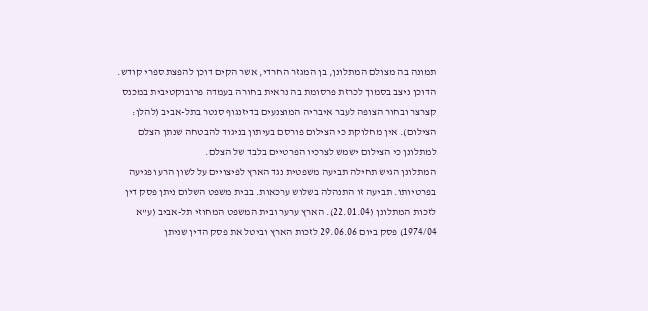תמונה בה מצולם המתלונן, בן המגזר החרדי, אשר הקים דוכן להפצת ספרי קודש. הדוכן ניצב בסמוך לכרזת פרסומת בה נראית בחורה בעמדה פרובוקטיבית במכנס קצרצר ובחור הצופה לעבר איבריה המוצנעים בדיזנגוף סנטר בתל-אביב (להלן: הצילום). אין מחלוקת כי הצילום פורסם בעיתון בניגוד להבטחה שנתן הצלם למתלונן כי הצילום ישמש לצרכיו הפרטיים בלבד של הצלם.
המתלונן הגיש תחילה תביעה משפטית נגד הארץ לפיצויים על לשון הרע ופגיעה בפרטיותו. תביעה זו התנהלה בשלוש ערכאות. בבית משפט השלום ניתן פסק דין לזכות המתלונן (22.01.04). הארץ ערער ובית המשפט המחוזי תל-אביב (ע"א 1974/04) פסק ביום 29.06.06 לזכות הארץ וביטל את פסק הדין שניתן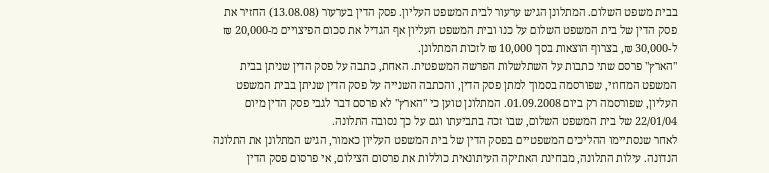בבית משפט השלום. המתלונן הגיש ערעור לבית המשפט העליון. פסק הדין בערעור (13.08.08) החזיר את פסק הדין של בית המשפט השלום על כנו ובית המשפט העליון אף הגדיל את סכום הפיצויים מ-20,000 ₪ ל-30,000 ₪, בצרוף הוצאות בסך 10,000 ₪ לזכות המתלונן.
"הארץ" פרסם שתי כתבות על השתלשלות הפרשה המשפטית. האחת, כתבה על פסק הדין שניתן בבית המשפט המחוזי, שפורסמה בסמוך למתן פסק הדין, והכתבה השנייה על פסק הדין שניתן בבית המשפט העליון, שפורסמה רק ביום 01.09.2008. המתלונן טוען כי "הארץ" לא פרסם דבר לגבי פסק הדין מיום 22/01/04 של בית המשפט השלום, שבו זכה בתביעתו וגם על כך נסובה התלונה.
לאחר שנסתיימו ההליכים המשפטיים בפסק הדין של בית המשפט העליון כאמור, הגיש המתלונן את התלונה הנדונה. עילות התלונה, מבחינת האתיקה העיתונאית כוללות את פרסום הצילום, אי פרסום פסק הדין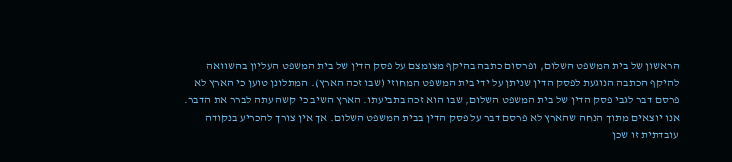הראשון של בית המשפט השלום, ופרסום כתבה בהיקף מצומצם על פסק הדין של בית המשפט העליון בהשוואה להיקף הכתבה הנוגעת לפסק הדין שניתן על ידי בית המשפט המחוזי (שבו זכה הארץ). המתלונן טוען כי הארץ לא פרסם דבר לגבי פסק הדין של בית המשפט השלום, שבו הוא זכה בתביעתו. הארץ השיב כי קשה עתה לברר את הדבר. אנו יוצאים מתוך הנחה שהארץ לא פרסם דבר על פסק הדין בבית המשפט השלום. אך אין צורך להכריע בנקודה עובדתית זו שכן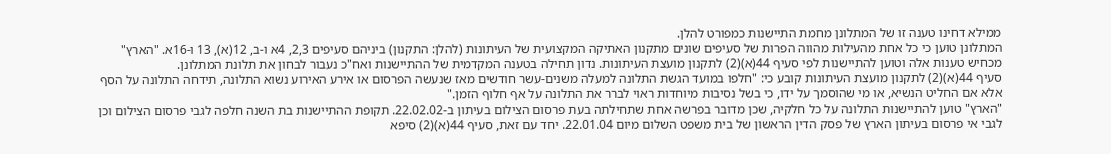ממילא דחינו טענה זו של המתלונן מחמת התיישנות כמפורט להלן.
המתלונן טוען כי כל אחת מהעילות מהווה הפרות של סעיפים שונים מתקנון האתיקה המקצועית של העיתונות (להלן: התקנון) ביניהם סעיפים 2,3, 4א ו-ב, 12(א), 13 ו-16א. "הארץ" מכחיש טענות אלה וטוען להתיישנות לפי סעיף 44(א)(2) לתקנון מועצת העיתונות. נדון תחילה בטענה המקדמית של ההתיישנות ואח"כ נעבור לבחון את תלונת המתלונן.
סעיף 44(א)(2) לתקנון מועצת העיתונות קובע כי: "חלפו במועד הגשת התלונה למעלה משנים-עשר חודשים מאז שנעשה הפרסום או אירע האירוע נשוא התלונה, תידחה התלונה על הסף אלא אם החליט הנשיא, או מי שהוסמך על ידו, כי בשל נסיבות מיוחדות ראוי לברר את התלונה על אף חלוף הזמן."
"הארץ" טוען להתיישנות התלונה על כל חלקיה, שכן מדובר בפרשה אחת שתחילתה בעת פרסום הצילום בעיתון ב-22.02.02. תקופת ההתיישנות בת השנה חלפה לגבי פרסום הצילום וכן לגבי אי פרסום בעיתון הארץ של פסק הדין הראשון של בית משפט השלום מיום 22.01.04. יחד עם זאת, סעיף 44(א)(2) סיפא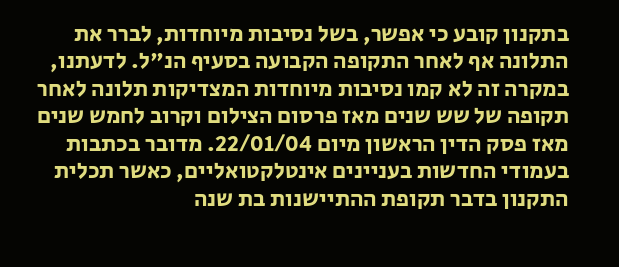בתקנון קובע כי אפשר, בשל נסיבות מיוחדות, לברר את התלונה אף לאחר התקופה הקבועה בסעיף הנ"ל. לדעתנו, במקרה זה לא קמו נסיבות מיוחדות המצדיקות תלונה לאחר תקופה של שש שנים מאז פרסום הצילום וקרוב לחמש שנים מאז פסק הדין הראשון מיום 22/01/04. מדובר בכתבות בעמודי החדשות בעניינים אינטלקטואליים, כאשר תכלית התקנון בדבר תקופת ההתיישנות בת שנה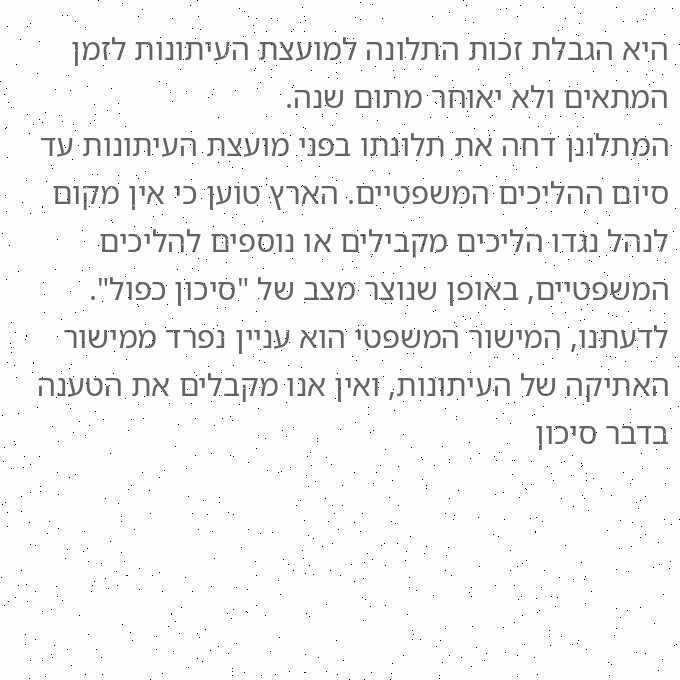היא הגבלת זכות התלונה למועצת העיתונות לזמן המתאים ולא יאוחר מתום שנה.
המתלונן דחה את תלונתו בפני מועצת העיתונות עד סיום ההליכים המשפטיים. הארץ טוען כי אין מקום לנהל נגדו הליכים מקבילים או נוספים להליכים המשפטיים, באופן שנוצר מצב של "סיכון כפול". לדעתנו, המישור המשפטי הוא עניין נפרד ממישור האתיקה של העיתונות, ואין אנו מקבלים את הטענה בדבר סיכון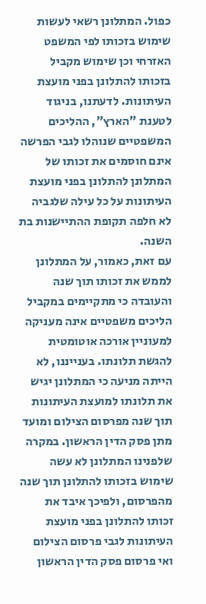כפול. המתלונן רשאי לעשות שימוש בזכותו לפי המשפט האזרחי וכן שימוש מקביל בזכותו להתלונן בפני מועצת העיתונות. לדעתנו, בניגוד לטענת "הארץ", ההליכים המשפטיים שנוהלו לגבי הפרשה אינם חוסמים את זכותו של המתלונן להתלונן בפני מועצת העיתונות על כל עילה שלגביה לא חלפה תקופת ההתיישנות בת השנה.
עם זאת, כאמור, על המתלונן לממש את זכותו תוך שנה והעובדה כי מתקיימים במקביל הליכים משפטיים אינה מעניקה למעוניין אורכה אוטומטית להגשת תלונתו. בענייננו, לא הייתה מניעה כי המתלונן יגיש את תלונתו למועצת העיתונות תוך שנה מפרסום הצילום ומועד מתן פסק הדין הראשון. במקרה שלפנינו המתלונן לא עשה שימוש בזכותו להתלונן תוך שנה מהפרסום, ולפיכך איבד את זכותו להתלונן בפני מועצת העיתונות לגבי פרסום הצילום ואי פרסום פסק הדין הראשון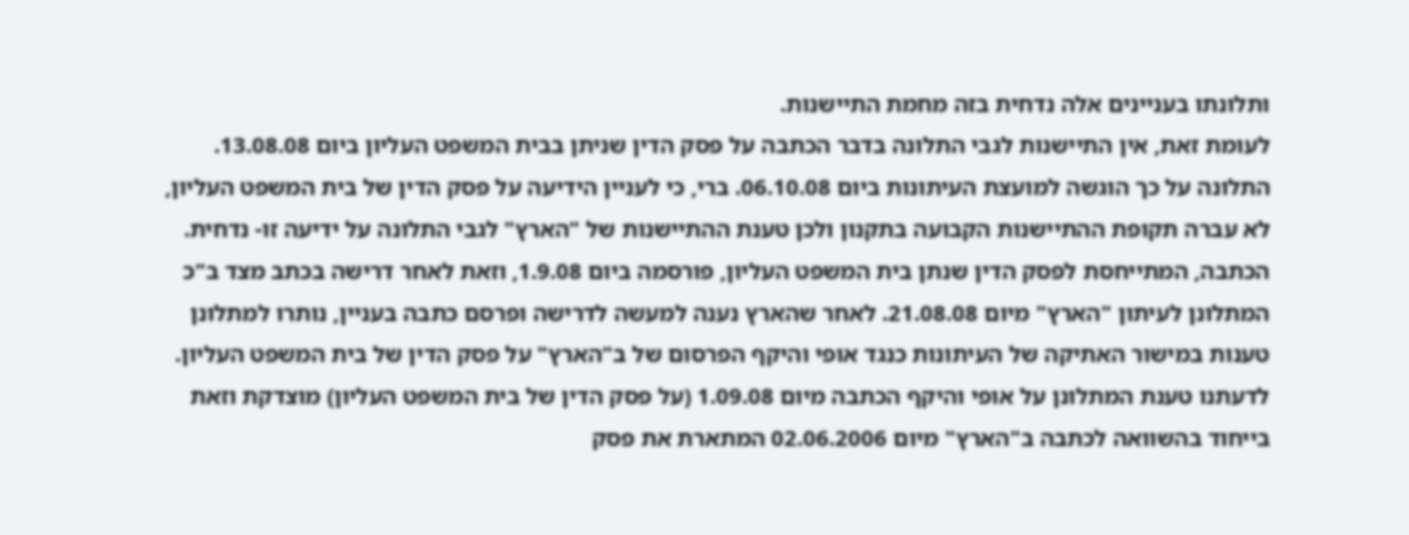ותלונתו בעניינים אלה נדחית בזה מחמת התיישנות.
לעומת זאת, אין התיישנות לגבי התלונה בדבר הכתבה על פסק הדין שניתן בבית המשפט העליון ביום 13.08.08. התלונה על כך הוגשה למועצת העיתונות ביום 06.10.08. ברי, כי לעניין הידיעה על פסק הדין של בית המשפט העליון, לא עברה תקופת ההתיישנות הקבועה בתקנון ולכן טענת ההתיישנות של "הארץ" לגבי התלונה על ידיעה זו- נדחית. הכתבה, המתייחסת לפסק הדין שנתן בית המשפט העליון, פורסמה ביום 1.9.08, וזאת לאחר דרישה בכתב מצד ב"כ המתלונן לעיתון "הארץ" מיום 21.08.08. לאחר שהארץ נענה למעשה לדרישה ופרסם כתבה בעניין, נותרו למתלונן טענות במישור האתיקה של העיתונות כנגד אופי והיקף הפרסום של ב"הארץ" על פסק הדין של בית המשפט העליון.
לדעתנו טענת המתלונן על אופי והיקף הכתבה מיום 1.09.08 (על פסק הדין של בית המשפט העליון) מוצדקת וזאת בייחוד בהשוואה לכתבה ב"הארץ" מיום 02.06.2006 המתארת את פסק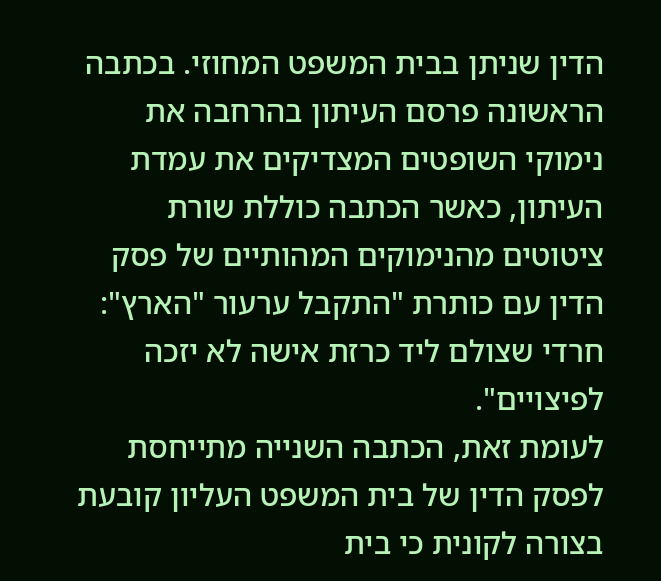הדין שניתן בבית המשפט המחוזי. בכתבה הראשונה פרסם העיתון בהרחבה את נימוקי השופטים המצדיקים את עמדת העיתון, כאשר הכתבה כוללת שורת ציטוטים מהנימוקים המהותיים של פסק הדין עם כותרת "התקבל ערעור "הארץ": חרדי שצולם ליד כרזת אישה לא יזכה לפיצויים".
לעומת זאת, הכתבה השנייה מתייחסת לפסק הדין של בית המשפט העליון קובעת בצורה לקונית כי בית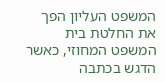המשפט העליון הפך את החלטת בית המשפט המחוזי, כאשר הדגש בכתבה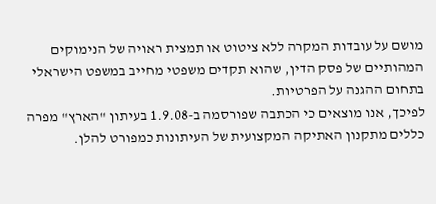מושם על עובדות המקרה ללא ציטוט או תמצית ראויה של הנימוקים המהותיים של פסק הדין, שהוא תקדים משפטי מחייב במשפט הישראלי בתחום ההגנה על הפרטיות.
לפיכך, אנו מוצאים כי הכתבה שפורסמה ב-1.9.08 בעיתון "הארץ" מפרה כללים מתקנון האתיקה המקצועית של העיתונות כמפורט להלן.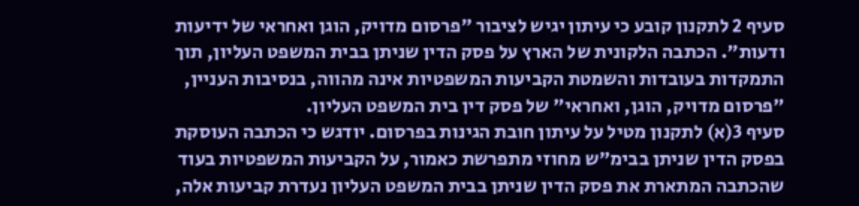סעיף 2 לתקנון קובע כי עיתון יגיש לציבור "פרסום מדויק, הוגן ואחראי של ידיעות ודעות". הכתבה הלקונית של הארץ על פסק הדין שניתן בבית המשפט העליון, תוך התמקדות בעובדות והשמטת הקביעות המשפטיות אינה מהווה, בנסיבות העניין, "פרסום מדויק, הוגן, ואחראי" של פסק דין בית המשפט העליון.
סעיף 3(א) לתקנון מטיל על עיתון חובת הגינות בפרסום. יודגש כי הכתבה העוסקת בפסק הדין שניתן בבימ"ש מחוזי מתפרשת כאמור, על הקביעות המשפטיות בעוד שהכתבה המתארת את פסק הדין שניתן בבית המשפט העליון נעדרת קביעות אלה,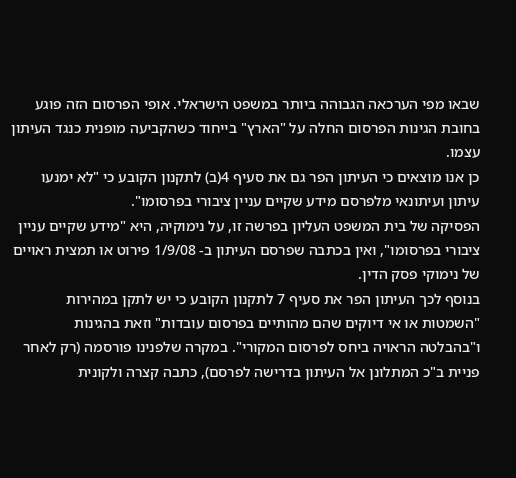שבאו מפי הערכאה הגבוהה ביותר במשפט הישראלי. אופי הפרסום הזה פוגע בחובת הגינות הפרסום החלה על "הארץ" בייחוד כשהקביעה מופנית כנגד העיתון עצמו.
כן אנו מוצאים כי העיתון הפר גם את סעיף 4(ב) לתקנון הקובע כי "לא ימנעו עיתון ועיתונאי מלפרסם מידע שקיים עניין ציבורי בפרסומו".
הפסיקה של בית המשפט העליון בפרשה זו, על נימוקיה, היא "מידע שקיים עניין ציבורי בפרסומו", ואין בכתבה שפרסם העיתון ב- 1/9/08 פירוט או תמצית ראויים של נימוקי פסק הדין.
בנוסף לכך העיתון הפר את סעיף 7 לתקנון הקובע כי יש לתקן במהירות "השמטות או אי דיוקים שהם מהותיים בפרסום עובדות" וזאת בהגינות ו"בהבלטה הראויה ביחס לפרסום המקורי". במקרה שלפנינו פורסמה (רק לאחר פניית ב"כ המתלונן אל העיתון בדרישה לפרסם), כתבה קצרה ולקונית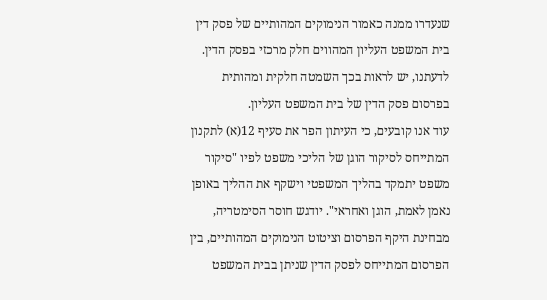שנעדרו ממנה כאמור הנימוקים המהותיים של פסק דין בית המשפט העליון המהווים חלק מרכזי בפסק הדין. לדעתנו, יש לראות בכך השמטה חלקית ומהותית בפרסום פסק הדין של בית המשפט העליון.
עוד אנו קובעים, כי העיתון הפר את סעיף 12(א) לתקנון המתייחס לסיקור הוגן של הליכי משפט לפיו "סיקור משפט יתמקד בהליך המשפטי וישקף את ההליך באופן נאמן לאמת, הוגן ואחראי". יודגש חוסר הסימטריה, מבחינת היקף הפרסום וציטוט הנימוקים המהותיים, בין הפרסום המתייחס לפסק הדין שניתן בבית המשפט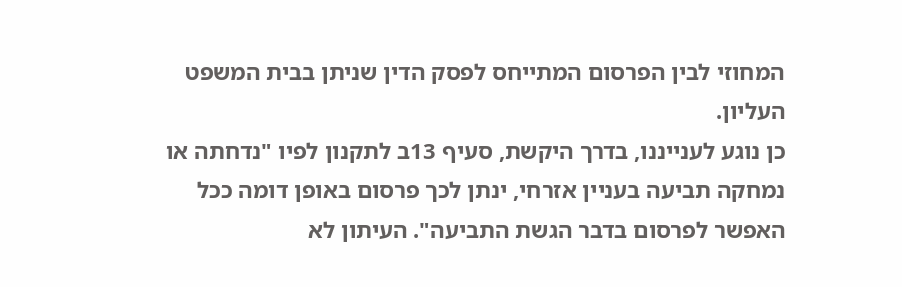המחוזי לבין הפרסום המתייחס לפסק הדין שניתן בבית המשפט העליון.
כן נוגע לענייננו, בדרך היקשת, סעיף 13ב לתקנון לפיו "נדחתה או נמחקה תביעה בעניין אזרחי, ינתן לכך פרסום באופן דומה ככל האפשר לפרסום בדבר הגשת התביעה". העיתון לא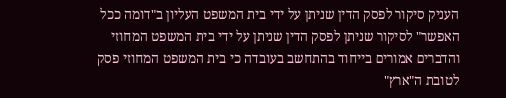העניק סיקור לפסק הדין שניתן על ידי בית המשפט העליון ב"דומה ככל האפשר" לסיקור שניתן לפסק הדין שניתן על ידי בית המשפט המחוזי והדברים אמורים בייחוד בהתחשב בעובדה כי בית המשפט המחוזי פסק לטובת ה"ארץ"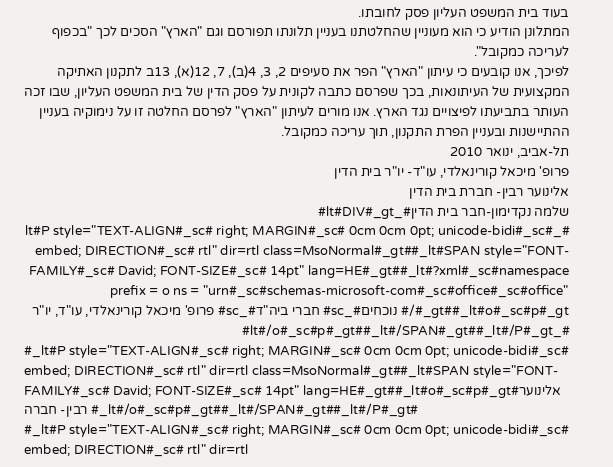בעוד בית המשפט העליון פסק לחובתו.
המתלונן הודיע כי הוא מעוניין שהחלטתנו בעניין תלונתו תפורסם וגם "הארץ" הסכים לכך "בכפוף לעריכה כמקובל".
לפיכך, אנו קובעים כי עיתון "הארץ" הפר את סעיפים 2, 3, 4(ב), 7, 12(א), 13ב לתקנון האתיקה המקצועית של העיתונאות, בכך שפרסם כתבה לקונית על פסק הדין של בית המשפט העליון, שבו זכה העותר בתביעתו לפיצויים נגד הארץ. אנו מורים לעיתון "הארץ" לפרסם החלטה זו על נימוקיה בעניין ההתיישנות ובעניין הפרת התקנון, תוך עריכה כמקובל.
תל-אביב, ינואר 2010
פרופ' מיכאל קורינאלדי, עו"ד- יו"ר בית הדין
אלינוער רבין- חברת בית הדין
שלמה נקדימון-חבר בית הדין#_lt#DIV#_gt#
#_lt#P style="TEXT-ALIGN#_sc# right; MARGIN#_sc# 0cm 0cm 0pt; unicode-bidi#_sc# embed; DIRECTION#_sc# rtl" dir=rtl class=MsoNormal#_gt##_lt#SPAN style="FONT-FAMILY#_sc# David; FONT-SIZE#_sc# 14pt" lang=HE#_gt##_lt#?xml#_sc#namespace prefix = o ns = "urn#_sc#schemas-microsoft-com#_sc#office#_sc#office" /#_gt##_lt#o#_sc#p#_gt# נוכחים#_sc# חברי ביה"ד#_sc# פרופ' מיכאל קורינאלדי, עו"ד, יו"ר #_lt#/o#_sc#p#_gt##_lt#/SPAN#_gt##_lt#/P#_gt#
#_lt#P style="TEXT-ALIGN#_sc# right; MARGIN#_sc# 0cm 0cm 0pt; unicode-bidi#_sc# embed; DIRECTION#_sc# rtl" dir=rtl class=MsoNormal#_gt##_lt#SPAN style="FONT-FAMILY#_sc# David; FONT-SIZE#_sc# 14pt" lang=HE#_gt##_lt#o#_sc#p#_gt#אלינוער רבין- חברה #_lt#/o#_sc#p#_gt##_lt#/SPAN#_gt##_lt#/P#_gt#
#_lt#P style="TEXT-ALIGN#_sc# right; MARGIN#_sc# 0cm 0cm 0pt; unicode-bidi#_sc# embed; DIRECTION#_sc# rtl" dir=rtl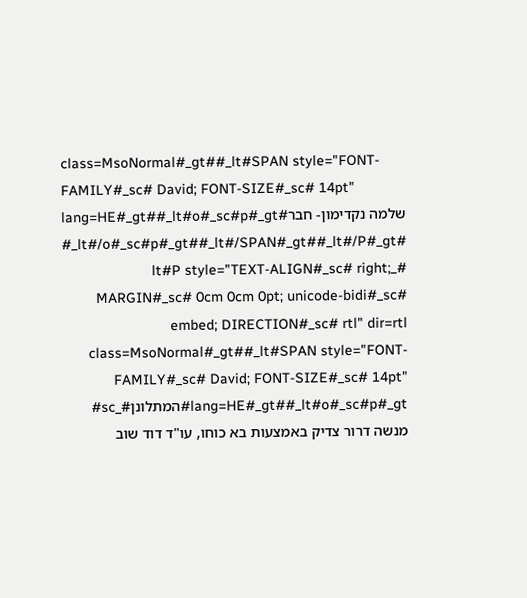class=MsoNormal#_gt##_lt#SPAN style="FONT-FAMILY#_sc# David; FONT-SIZE#_sc# 14pt" lang=HE#_gt##_lt#o#_sc#p#_gt#שלמה נקדימון- חבר #_lt#/o#_sc#p#_gt##_lt#/SPAN#_gt##_lt#/P#_gt#
#_lt#P style="TEXT-ALIGN#_sc# right; MARGIN#_sc# 0cm 0cm 0pt; unicode-bidi#_sc# embed; DIRECTION#_sc# rtl" dir=rtl class=MsoNormal#_gt##_lt#SPAN style="FONT-FAMILY#_sc# David; FONT-SIZE#_sc# 14pt" lang=HE#_gt##_lt#o#_sc#p#_gt#המתלונן#_sc# מנשה דרור צדיק באמצעות בא כוחו, עו"ד דוד שוב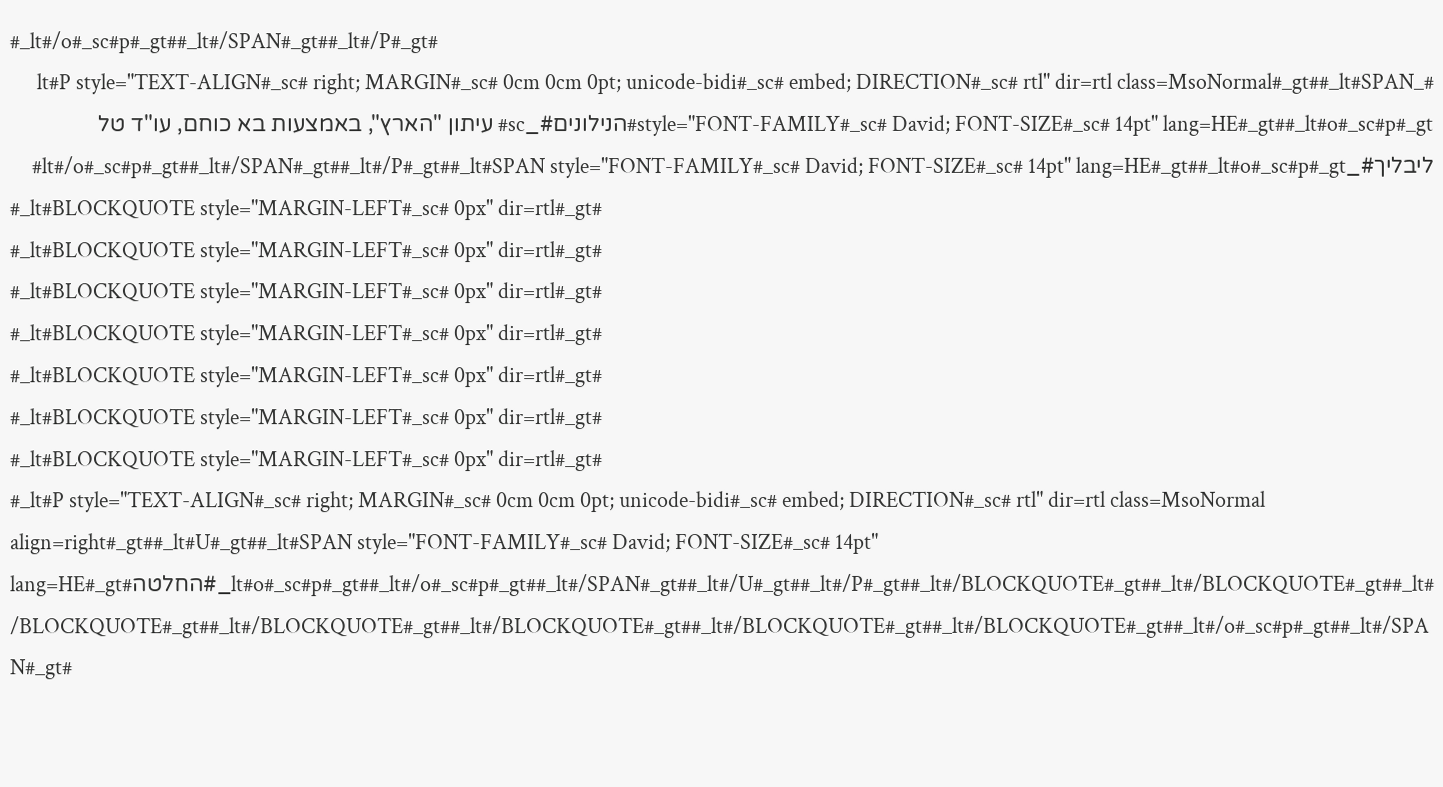#_lt#/o#_sc#p#_gt##_lt#/SPAN#_gt##_lt#/P#_gt#
#_lt#P style="TEXT-ALIGN#_sc# right; MARGIN#_sc# 0cm 0cm 0pt; unicode-bidi#_sc# embed; DIRECTION#_sc# rtl" dir=rtl class=MsoNormal#_gt##_lt#SPAN style="FONT-FAMILY#_sc# David; FONT-SIZE#_sc# 14pt" lang=HE#_gt##_lt#o#_sc#p#_gt#הנילונים#_sc# עיתון "הארץ", באמצעות בא כוחם, עו"ד טל ליבליך#_lt#/o#_sc#p#_gt##_lt#/SPAN#_gt##_lt#/P#_gt##_lt#SPAN style="FONT-FAMILY#_sc# David; FONT-SIZE#_sc# 14pt" lang=HE#_gt##_lt#o#_sc#p#_gt#
#_lt#BLOCKQUOTE style="MARGIN-LEFT#_sc# 0px" dir=rtl#_gt#
#_lt#BLOCKQUOTE style="MARGIN-LEFT#_sc# 0px" dir=rtl#_gt#
#_lt#BLOCKQUOTE style="MARGIN-LEFT#_sc# 0px" dir=rtl#_gt#
#_lt#BLOCKQUOTE style="MARGIN-LEFT#_sc# 0px" dir=rtl#_gt#
#_lt#BLOCKQUOTE style="MARGIN-LEFT#_sc# 0px" dir=rtl#_gt#
#_lt#BLOCKQUOTE style="MARGIN-LEFT#_sc# 0px" dir=rtl#_gt#
#_lt#BLOCKQUOTE style="MARGIN-LEFT#_sc# 0px" dir=rtl#_gt#
#_lt#P style="TEXT-ALIGN#_sc# right; MARGIN#_sc# 0cm 0cm 0pt; unicode-bidi#_sc# embed; DIRECTION#_sc# rtl" dir=rtl class=MsoNormal align=right#_gt##_lt#U#_gt##_lt#SPAN style="FONT-FAMILY#_sc# David; FONT-SIZE#_sc# 14pt" lang=HE#_gt#החלטה#_lt#o#_sc#p#_gt##_lt#/o#_sc#p#_gt##_lt#/SPAN#_gt##_lt#/U#_gt##_lt#/P#_gt##_lt#/BLOCKQUOTE#_gt##_lt#/BLOCKQUOTE#_gt##_lt#/BLOCKQUOTE#_gt##_lt#/BLOCKQUOTE#_gt##_lt#/BLOCKQUOTE#_gt##_lt#/BLOCKQUOTE#_gt##_lt#/BLOCKQUOTE#_gt##_lt#/o#_sc#p#_gt##_lt#/SPAN#_gt#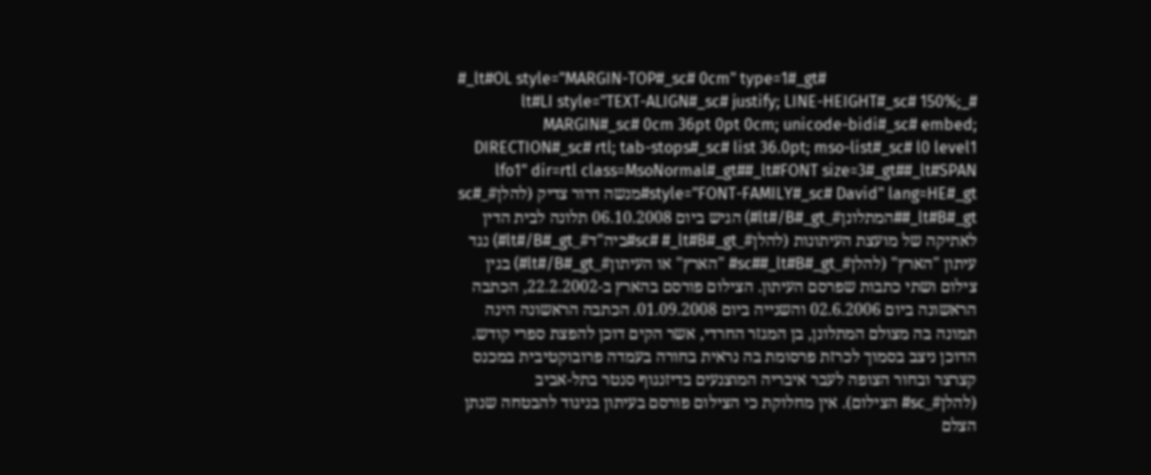#_lt#OL style="MARGIN-TOP#_sc# 0cm" type=1#_gt#
#_lt#LI style="TEXT-ALIGN#_sc# justify; LINE-HEIGHT#_sc# 150%; MARGIN#_sc# 0cm 36pt 0pt 0cm; unicode-bidi#_sc# embed; DIRECTION#_sc# rtl; tab-stops#_sc# list 36.0pt; mso-list#_sc# l0 level1 lfo1" dir=rtl class=MsoNormal#_gt##_lt#FONT size=3#_gt##_lt#SPAN style="FONT-FAMILY#_sc# David" lang=HE#_gt#מנשה דרור צדיק (להלן#_sc# #_lt#B#_gt#המתלונן#_lt#/B#_gt#) הגיש ביום 06.10.2008 תלונה לבית הדין לאתיקה של מועצת העיתונות (להלן#_sc# #_lt#B#_gt#ביה"ד#_lt#/B#_gt#) נגד עיתון "הארץ" (להלן#_sc##_lt#B#_gt# "הארץ" או העיתון#_lt#/B#_gt#) בגין צילום ושתי כתבות שפרסם העיתון. הצילום פורסם בהארץ ב-22.2.2002, הכתבה הראשונה ביום 02.6.2006 והשנייה ביום 01.09.2008. הכתבה הראשונה הינה תמונה בה מצולם המתלונן, בן המגזר החרדי, אשר הקים דוכן להפצת ספרי קודש. הדוכן ניצב בסמוך לכרזת פרסומת בה נראית בחורה בעמדה פרובוקטיבית במכנס קצרצר ובחור הצופה לעבר איבריה המוצנעים בדיזנגוף סנטר בתל-אביב (להלן#_sc# הצילום). אין מחלוקת כי הצילום פורסם בעיתון בניגוד להבטחה שנתן הצלם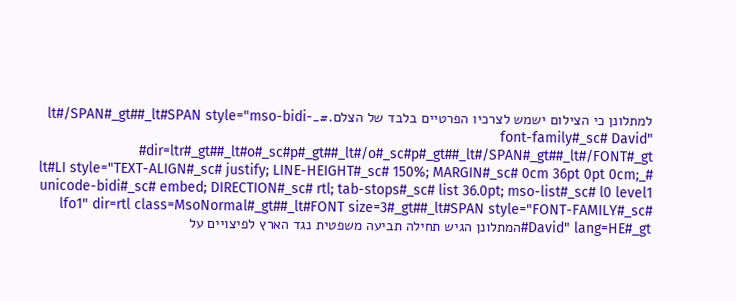למתלונן כי הצילום ישמש לצרכיו הפרטיים בלבד של הצלם.#_lt#/SPAN#_gt##_lt#SPAN style="mso-bidi-font-family#_sc# David" dir=ltr#_gt##_lt#o#_sc#p#_gt##_lt#/o#_sc#p#_gt##_lt#/SPAN#_gt##_lt#/FONT#_gt#
#_lt#LI style="TEXT-ALIGN#_sc# justify; LINE-HEIGHT#_sc# 150%; MARGIN#_sc# 0cm 36pt 0pt 0cm; unicode-bidi#_sc# embed; DIRECTION#_sc# rtl; tab-stops#_sc# list 36.0pt; mso-list#_sc# l0 level1 lfo1" dir=rtl class=MsoNormal#_gt##_lt#FONT size=3#_gt##_lt#SPAN style="FONT-FAMILY#_sc# David" lang=HE#_gt#המתלונן הגיש תחילה תביעה משפטית נגד הארץ לפיצויים על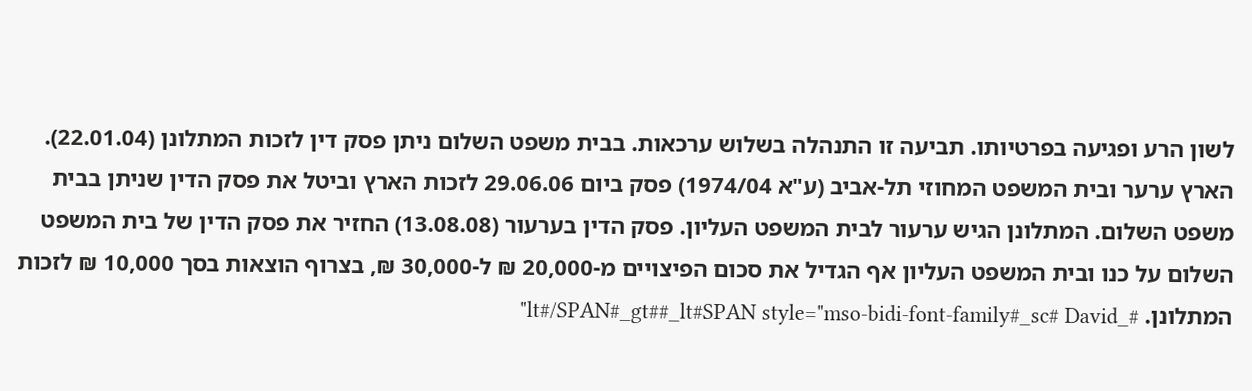לשון הרע ופגיעה בפרטיותו. תביעה זו התנהלה בשלוש ערכאות. בבית משפט השלום ניתן פסק דין לזכות המתלונן (22.01.04). הארץ ערער ובית המשפט המחוזי תל-אביב (ע"א 1974/04) פסק ביום 29.06.06 לזכות הארץ וביטל את פסק הדין שניתן בבית משפט השלום. המתלונן הגיש ערעור לבית המשפט העליון. פסק הדין בערעור (13.08.08) החזיר את פסק הדין של בית המשפט השלום על כנו ובית המשפט העליון אף הגדיל את סכום הפיצויים מ-20,000 ₪ ל-30,000 ₪, בצרוף הוצאות בסך 10,000 ₪ לזכות המתלונן. #_lt#/SPAN#_gt##_lt#SPAN style="mso-bidi-font-family#_sc# David"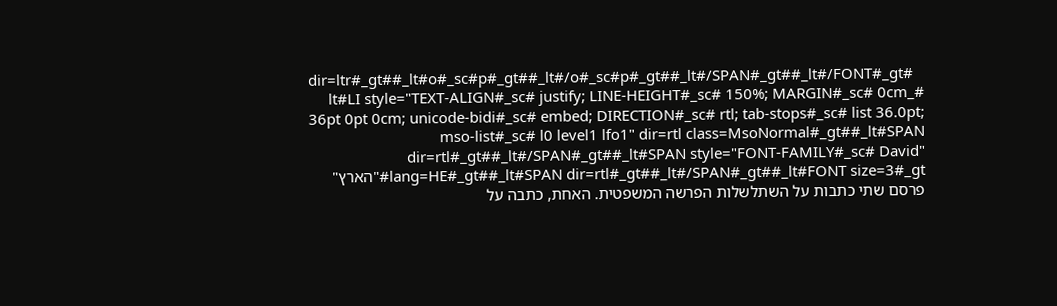dir=ltr#_gt##_lt#o#_sc#p#_gt##_lt#/o#_sc#p#_gt##_lt#/SPAN#_gt##_lt#/FONT#_gt#
#_lt#LI style="TEXT-ALIGN#_sc# justify; LINE-HEIGHT#_sc# 150%; MARGIN#_sc# 0cm 36pt 0pt 0cm; unicode-bidi#_sc# embed; DIRECTION#_sc# rtl; tab-stops#_sc# list 36.0pt; mso-list#_sc# l0 level1 lfo1" dir=rtl class=MsoNormal#_gt##_lt#SPAN dir=rtl#_gt##_lt#/SPAN#_gt##_lt#SPAN style="FONT-FAMILY#_sc# David" lang=HE#_gt##_lt#SPAN dir=rtl#_gt##_lt#/SPAN#_gt##_lt#FONT size=3#_gt#"הארץ" פרסם שתי כתבות על השתלשלות הפרשה המשפטית. האחת, כתבה על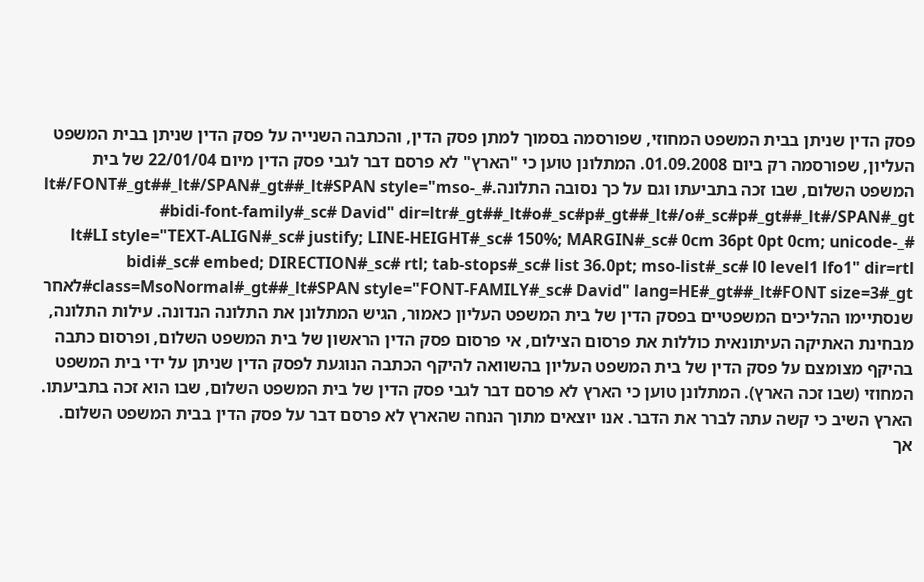פסק הדין שניתן בבית המשפט המחוזי, שפורסמה בסמוך למתן פסק הדין, והכתבה השנייה על פסק הדין שניתן בבית המשפט העליון, שפורסמה רק ביום 01.09.2008. המתלונן טוען כי "הארץ" לא פרסם דבר לגבי פסק הדין מיום 22/01/04 של בית המשפט השלום, שבו זכה בתביעתו וגם על כך נסובה התלונה.#_lt#/FONT#_gt##_lt#/SPAN#_gt##_lt#SPAN style="mso-bidi-font-family#_sc# David" dir=ltr#_gt##_lt#o#_sc#p#_gt##_lt#/o#_sc#p#_gt##_lt#/SPAN#_gt#
#_lt#LI style="TEXT-ALIGN#_sc# justify; LINE-HEIGHT#_sc# 150%; MARGIN#_sc# 0cm 36pt 0pt 0cm; unicode-bidi#_sc# embed; DIRECTION#_sc# rtl; tab-stops#_sc# list 36.0pt; mso-list#_sc# l0 level1 lfo1" dir=rtl class=MsoNormal#_gt##_lt#SPAN style="FONT-FAMILY#_sc# David" lang=HE#_gt##_lt#FONT size=3#_gt#לאחר שנסתיימו ההליכים המשפטיים בפסק הדין של בית המשפט העליון כאמור, הגיש המתלונן את התלונה הנדונה. עילות התלונה, מבחינת האתיקה העיתונאית כוללות את פרסום הצילום, אי פרסום פסק הדין הראשון של בית המשפט השלום, ופרסום כתבה בהיקף מצומצם על פסק הדין של בית המשפט העליון בהשוואה להיקף הכתבה הנוגעת לפסק הדין שניתן על ידי בית המשפט המחוזי (שבו זכה הארץ). המתלונן טוען כי הארץ לא פרסם דבר לגבי פסק הדין של בית המשפט השלום, שבו הוא זכה בתביעתו. הארץ השיב כי קשה עתה לברר את הדבר. אנו יוצאים מתוך הנחה שהארץ לא פרסם דבר על פסק הדין בבית המשפט השלום. אך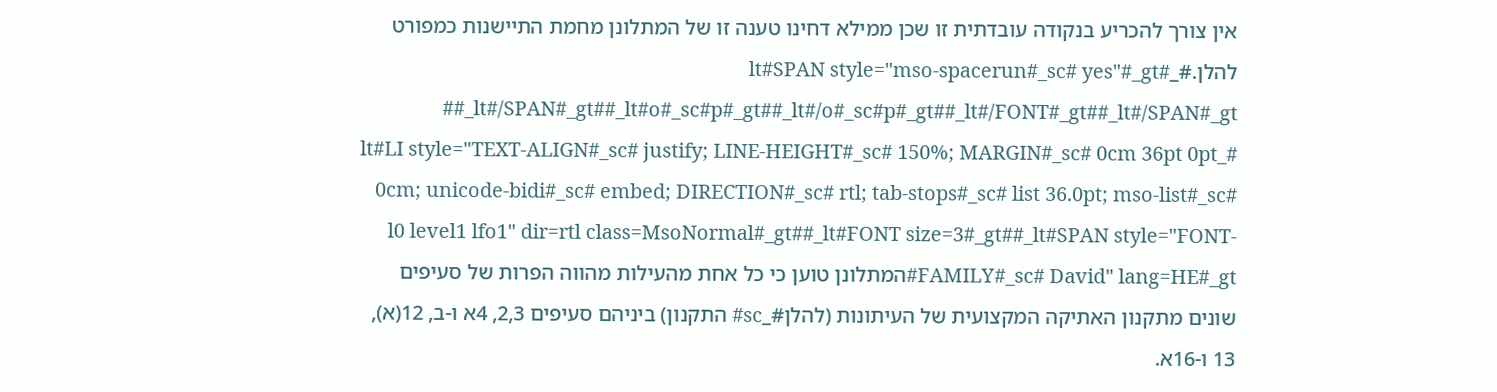אין צורך להכריע בנקודה עובדתית זו שכן ממילא דחינו טענה זו של המתלונן מחמת התיישנות כמפורט להלן.#_lt#SPAN style="mso-spacerun#_sc# yes"#_gt# #_lt#/SPAN#_gt##_lt#o#_sc#p#_gt##_lt#/o#_sc#p#_gt##_lt#/FONT#_gt##_lt#/SPAN#_gt#
#_lt#LI style="TEXT-ALIGN#_sc# justify; LINE-HEIGHT#_sc# 150%; MARGIN#_sc# 0cm 36pt 0pt 0cm; unicode-bidi#_sc# embed; DIRECTION#_sc# rtl; tab-stops#_sc# list 36.0pt; mso-list#_sc# l0 level1 lfo1" dir=rtl class=MsoNormal#_gt##_lt#FONT size=3#_gt##_lt#SPAN style="FONT-FAMILY#_sc# David" lang=HE#_gt#המתלונן טוען כי כל אחת מהעילות מהווה הפרות של סעיפים שונים מתקנון האתיקה המקצועית של העיתונות (להלן#_sc# התקנון) ביניהם סעיפים 2,3, 4א ו-ב, 12(א), 13 ו-16א.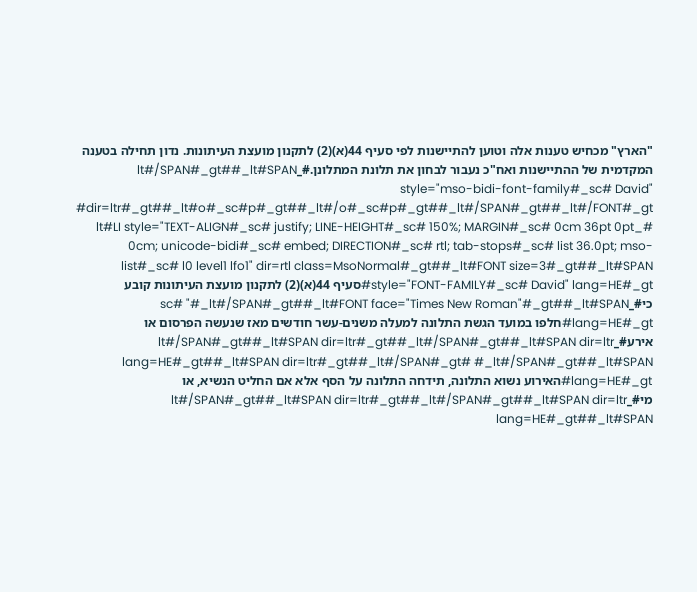"הארץ" מכחיש טענות אלה וטוען להתיישנות לפי סעיף 44(א)(2) לתקנון מועצת העיתונות. נדון תחילה בטענה המקדמית של ההתיישנות ואח"כ נעבור לבחון את תלונת המתלונן.#_lt#/SPAN#_gt##_lt#SPAN style="mso-bidi-font-family#_sc# David" dir=ltr#_gt##_lt#o#_sc#p#_gt##_lt#/o#_sc#p#_gt##_lt#/SPAN#_gt##_lt#/FONT#_gt#
#_lt#LI style="TEXT-ALIGN#_sc# justify; LINE-HEIGHT#_sc# 150%; MARGIN#_sc# 0cm 36pt 0pt 0cm; unicode-bidi#_sc# embed; DIRECTION#_sc# rtl; tab-stops#_sc# list 36.0pt; mso-list#_sc# l0 level1 lfo1" dir=rtl class=MsoNormal#_gt##_lt#FONT size=3#_gt##_lt#SPAN style="FONT-FAMILY#_sc# David" lang=HE#_gt#סעיף 44(א)(2) לתקנון מועצת העיתונות קובע כי#_sc# "#_lt#/SPAN#_gt##_lt#FONT face="Times New Roman"#_gt##_lt#SPAN lang=HE#_gt#חלפו במועד הגשת התלונה למעלה משנים-עשר חודשים מאז שנעשה הפרסום או אירע#_lt#/SPAN#_gt##_lt#SPAN dir=ltr#_gt##_lt#/SPAN#_gt##_lt#SPAN dir=ltr lang=HE#_gt##_lt#SPAN dir=ltr#_gt##_lt#/SPAN#_gt# #_lt#/SPAN#_gt##_lt#SPAN lang=HE#_gt#האירוע נשוא התלונה, תידחה התלונה על הסף אלא אם החליט הנשיא, או מי#_lt#/SPAN#_gt##_lt#SPAN dir=ltr#_gt##_lt#/SPAN#_gt##_lt#SPAN dir=ltr lang=HE#_gt##_lt#SPAN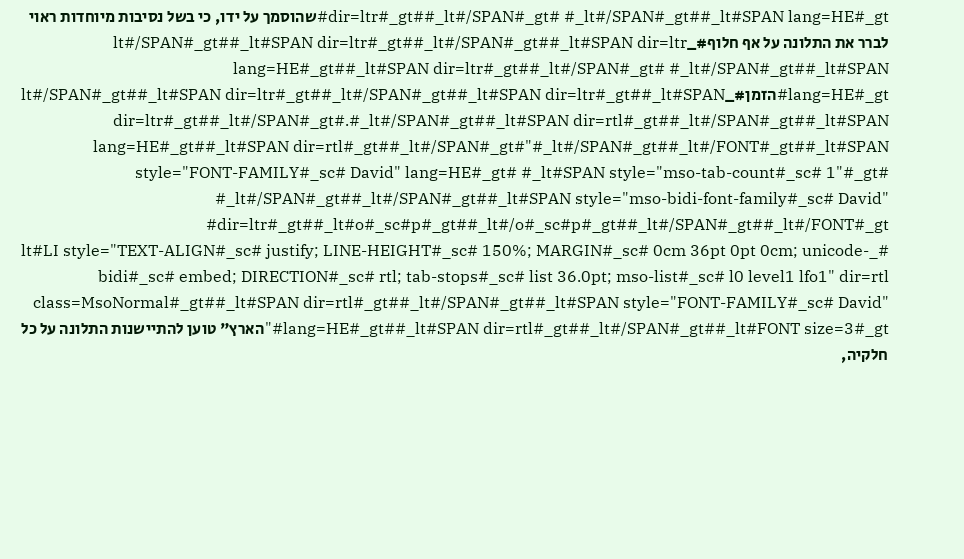dir=ltr#_gt##_lt#/SPAN#_gt# #_lt#/SPAN#_gt##_lt#SPAN lang=HE#_gt#שהוסמך על ידו, כי בשל נסיבות מיוחדות ראוי לברר את התלונה על אף חלוף#_lt#/SPAN#_gt##_lt#SPAN dir=ltr#_gt##_lt#/SPAN#_gt##_lt#SPAN dir=ltr lang=HE#_gt##_lt#SPAN dir=ltr#_gt##_lt#/SPAN#_gt# #_lt#/SPAN#_gt##_lt#SPAN lang=HE#_gt#הזמן#_lt#/SPAN#_gt##_lt#SPAN dir=ltr#_gt##_lt#/SPAN#_gt##_lt#SPAN dir=ltr#_gt##_lt#SPAN dir=ltr#_gt##_lt#/SPAN#_gt#.#_lt#/SPAN#_gt##_lt#SPAN dir=rtl#_gt##_lt#/SPAN#_gt##_lt#SPAN lang=HE#_gt##_lt#SPAN dir=rtl#_gt##_lt#/SPAN#_gt#"#_lt#/SPAN#_gt##_lt#/FONT#_gt##_lt#SPAN style="FONT-FAMILY#_sc# David" lang=HE#_gt# #_lt#SPAN style="mso-tab-count#_sc# 1"#_gt# #_lt#/SPAN#_gt##_lt#/SPAN#_gt##_lt#SPAN style="mso-bidi-font-family#_sc# David" dir=ltr#_gt##_lt#o#_sc#p#_gt##_lt#/o#_sc#p#_gt##_lt#/SPAN#_gt##_lt#/FONT#_gt#
#_lt#LI style="TEXT-ALIGN#_sc# justify; LINE-HEIGHT#_sc# 150%; MARGIN#_sc# 0cm 36pt 0pt 0cm; unicode-bidi#_sc# embed; DIRECTION#_sc# rtl; tab-stops#_sc# list 36.0pt; mso-list#_sc# l0 level1 lfo1" dir=rtl class=MsoNormal#_gt##_lt#SPAN dir=rtl#_gt##_lt#/SPAN#_gt##_lt#SPAN style="FONT-FAMILY#_sc# David" lang=HE#_gt##_lt#SPAN dir=rtl#_gt##_lt#/SPAN#_gt##_lt#FONT size=3#_gt#"הארץ" טוען להתיישנות התלונה על כל חלקיה,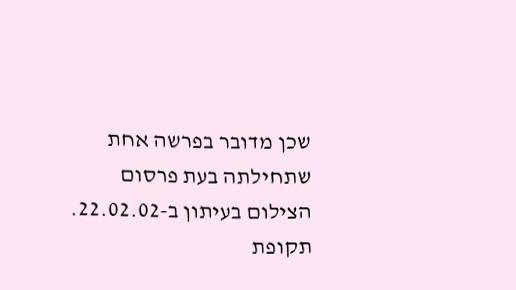שכן מדובר בפרשה אחת שתחילתה בעת פרסום הצילום בעיתון ב-22.02.02. תקופת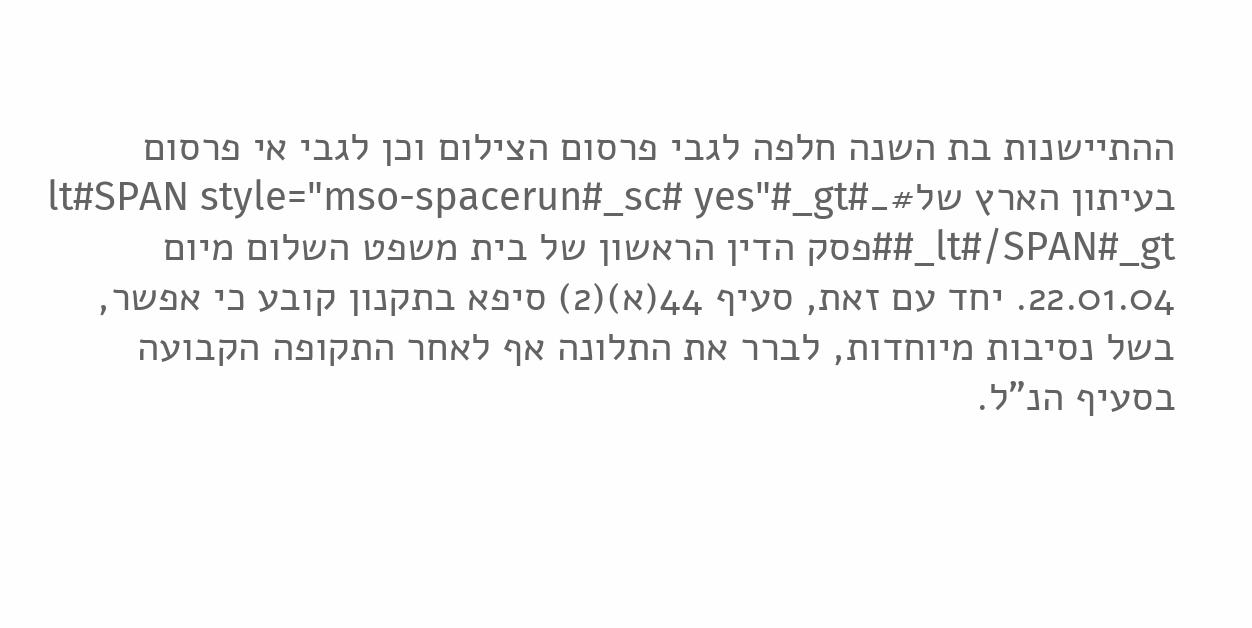ההתיישנות בת השנה חלפה לגבי פרסום הצילום וכן לגבי אי פרסום בעיתון הארץ של#_lt#SPAN style="mso-spacerun#_sc# yes"#_gt# #_lt#/SPAN#_gt#פסק הדין הראשון של בית משפט השלום מיום 22.01.04. יחד עם זאת, סעיף 44(א)(2) סיפא בתקנון קובע כי אפשר, בשל נסיבות מיוחדות, לברר את התלונה אף לאחר התקופה הקבועה בסעיף הנ"ל.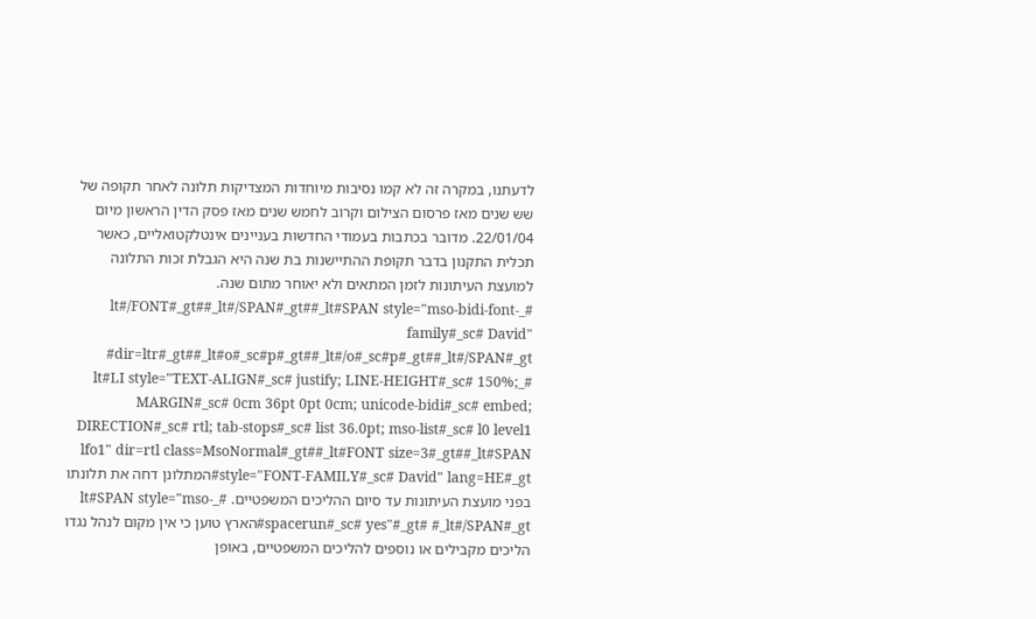לדעתנו, במקרה זה לא קמו נסיבות מיוחדות המצדיקות תלונה לאחר תקופה של שש שנים מאז פרסום הצילום וקרוב לחמש שנים מאז פסק הדין הראשון מיום 22/01/04. מדובר בכתבות בעמודי החדשות בעניינים אינטלקטואליים, כאשר תכלית התקנון בדבר תקופת ההתיישנות בת שנה היא הגבלת זכות התלונה למועצת העיתונות לזמן המתאים ולא יאוחר מתום שנה. #_lt#/FONT#_gt##_lt#/SPAN#_gt##_lt#SPAN style="mso-bidi-font-family#_sc# David" dir=ltr#_gt##_lt#o#_sc#p#_gt##_lt#/o#_sc#p#_gt##_lt#/SPAN#_gt#
#_lt#LI style="TEXT-ALIGN#_sc# justify; LINE-HEIGHT#_sc# 150%; MARGIN#_sc# 0cm 36pt 0pt 0cm; unicode-bidi#_sc# embed; DIRECTION#_sc# rtl; tab-stops#_sc# list 36.0pt; mso-list#_sc# l0 level1 lfo1" dir=rtl class=MsoNormal#_gt##_lt#FONT size=3#_gt##_lt#SPAN style="FONT-FAMILY#_sc# David" lang=HE#_gt#המתלונן דחה את תלונתו בפני מועצת העיתונות עד סיום ההליכים המשפטיים. #_lt#SPAN style="mso-spacerun#_sc# yes"#_gt# #_lt#/SPAN#_gt#הארץ טוען כי אין מקום לנהל נגדו הליכים מקבילים או נוספים להליכים המשפטיים, באופן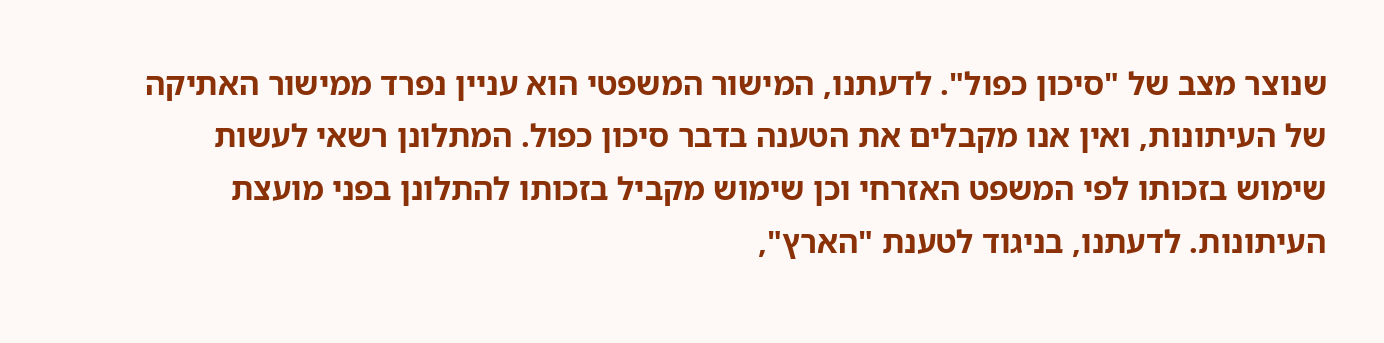שנוצר מצב של "סיכון כפול". לדעתנו, המישור המשפטי הוא עניין נפרד ממישור האתיקה של העיתונות, ואין אנו מקבלים את הטענה בדבר סיכון כפול. המתלונן רשאי לעשות שימוש בזכותו לפי המשפט האזרחי וכן שימוש מקביל בזכותו להתלונן בפני מועצת העיתונות. לדעתנו, בניגוד לטענת "הארץ",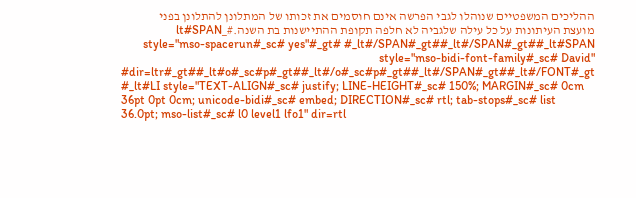ההליכים המשפטיים שנוהלו לגבי הפרשה אינם חוסמים את זכותו של המתלונן להתלונן בפני מועצת העיתונות על כל עילה שלגביה לא חלפה תקופת ההתיישנות בת השנה.#_lt#SPAN style="mso-spacerun#_sc# yes"#_gt# #_lt#/SPAN#_gt##_lt#/SPAN#_gt##_lt#SPAN style="mso-bidi-font-family#_sc# David" dir=ltr#_gt##_lt#o#_sc#p#_gt##_lt#/o#_sc#p#_gt##_lt#/SPAN#_gt##_lt#/FONT#_gt#
#_lt#LI style="TEXT-ALIGN#_sc# justify; LINE-HEIGHT#_sc# 150%; MARGIN#_sc# 0cm 36pt 0pt 0cm; unicode-bidi#_sc# embed; DIRECTION#_sc# rtl; tab-stops#_sc# list 36.0pt; mso-list#_sc# l0 level1 lfo1" dir=rtl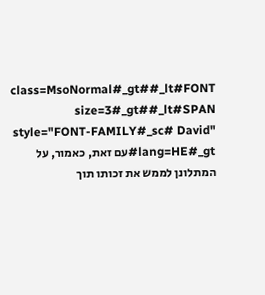class=MsoNormal#_gt##_lt#FONT size=3#_gt##_lt#SPAN style="FONT-FAMILY#_sc# David" lang=HE#_gt#עם זאת, כאמור, על המתלונן לממש את זכותו תוך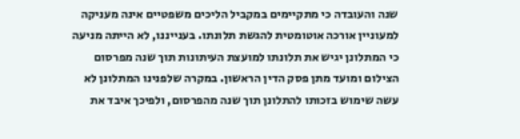שנה והעובדה כי מתקיימים במקביל הליכים משפטיים אינה מעניקה למעוניין אורכה אוטומטית להגשת תלונתו. בענייננו, לא הייתה מניעה כי המתלונן יגיש את תלונתו למועצת העיתונות תוך שנה מפרסום הצילום ומועד מתן פסק הדין הראשון. במקרה שלפנינו המתלונן לא עשה שימוש בזכותו להתלונן תוך שנה מהפרסום, ולפיכך איבד את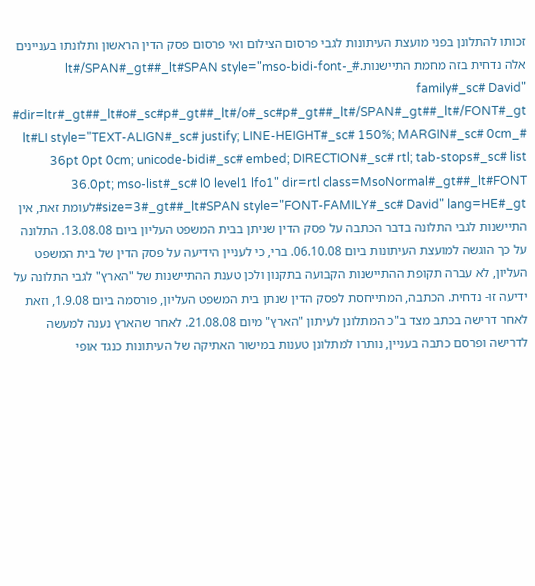זכותו להתלונן בפני מועצת העיתונות לגבי פרסום הצילום ואי פרסום פסק הדין הראשון ותלונתו בעניינים אלה נדחית בזה מחמת התיישנות.#_lt#/SPAN#_gt##_lt#SPAN style="mso-bidi-font-family#_sc# David" dir=ltr#_gt##_lt#o#_sc#p#_gt##_lt#/o#_sc#p#_gt##_lt#/SPAN#_gt##_lt#/FONT#_gt#
#_lt#LI style="TEXT-ALIGN#_sc# justify; LINE-HEIGHT#_sc# 150%; MARGIN#_sc# 0cm 36pt 0pt 0cm; unicode-bidi#_sc# embed; DIRECTION#_sc# rtl; tab-stops#_sc# list 36.0pt; mso-list#_sc# l0 level1 lfo1" dir=rtl class=MsoNormal#_gt##_lt#FONT size=3#_gt##_lt#SPAN style="FONT-FAMILY#_sc# David" lang=HE#_gt#לעומת זאת, אין התיישנות לגבי התלונה בדבר הכתבה על פסק הדין שניתן בבית המשפט העליון ביום 13.08.08. התלונה על כך הוגשה למועצת העיתונות ביום 06.10.08. ברי, כי לעניין הידיעה על פסק הדין של בית המשפט העליון, לא עברה תקופת ההתיישנות הקבועה בתקנון ולכן טענת ההתיישנות של "הארץ" לגבי התלונה על ידיעה זו- נדחית. הכתבה, המתייחסת לפסק הדין שנתן בית המשפט העליון, פורסמה ביום 1.9.08, וזאת לאחר דרישה בכתב מצד ב"כ המתלונן לעיתון "הארץ" מיום 21.08.08. לאחר שהארץ נענה למעשה לדרישה ופרסם כתבה בעניין, נותרו למתלונן טענות במישור האתיקה של העיתונות כנגד אופי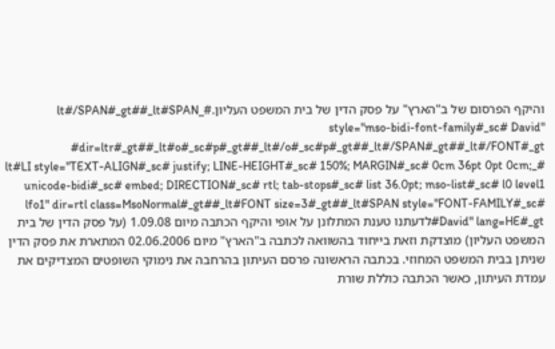והיקף הפרסום של ב"הארץ" על פסק הדין של בית המשפט העליון.#_lt#/SPAN#_gt##_lt#SPAN style="mso-bidi-font-family#_sc# David" dir=ltr#_gt##_lt#o#_sc#p#_gt##_lt#/o#_sc#p#_gt##_lt#/SPAN#_gt##_lt#/FONT#_gt#
#_lt#LI style="TEXT-ALIGN#_sc# justify; LINE-HEIGHT#_sc# 150%; MARGIN#_sc# 0cm 36pt 0pt 0cm; unicode-bidi#_sc# embed; DIRECTION#_sc# rtl; tab-stops#_sc# list 36.0pt; mso-list#_sc# l0 level1 lfo1" dir=rtl class=MsoNormal#_gt##_lt#FONT size=3#_gt##_lt#SPAN style="FONT-FAMILY#_sc# David" lang=HE#_gt#לדעתנו טענת המתלונן על אופי והיקף הכתבה מיום 1.09.08 (על פסק הדין של בית המשפט העליון) מוצדקת וזאת בייחוד בהשוואה לכתבה ב"הארץ" מיום 02.06.2006 המתארת את פסק הדין שניתן בבית המשפט המחוזי. בכתבה הראשונה פרסם העיתון בהרחבה את נימוקי השופטים המצדיקים את עמדת העיתון, כאשר הכתבה כוללת שורת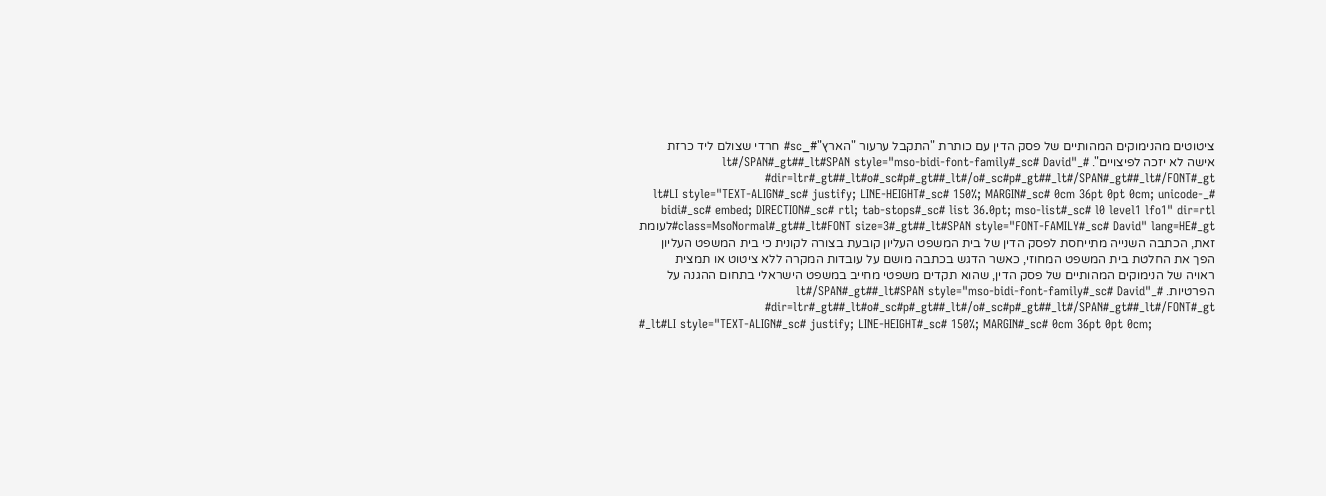ציטוטים מהנימוקים המהותיים של פסק הדין עם כותרת "התקבל ערעור "הארץ"#_sc# חרדי שצולם ליד כרזת אישה לא יזכה לפיצויים". #_lt#/SPAN#_gt##_lt#SPAN style="mso-bidi-font-family#_sc# David" dir=ltr#_gt##_lt#o#_sc#p#_gt##_lt#/o#_sc#p#_gt##_lt#/SPAN#_gt##_lt#/FONT#_gt#
#_lt#LI style="TEXT-ALIGN#_sc# justify; LINE-HEIGHT#_sc# 150%; MARGIN#_sc# 0cm 36pt 0pt 0cm; unicode-bidi#_sc# embed; DIRECTION#_sc# rtl; tab-stops#_sc# list 36.0pt; mso-list#_sc# l0 level1 lfo1" dir=rtl class=MsoNormal#_gt##_lt#FONT size=3#_gt##_lt#SPAN style="FONT-FAMILY#_sc# David" lang=HE#_gt#לעומת זאת, הכתבה השנייה מתייחסת לפסק הדין של בית המשפט העליון קובעת בצורה לקונית כי בית המשפט העליון הפך את החלטת בית המשפט המחוזי, כאשר הדגש בכתבה מושם על עובדות המקרה ללא ציטוט או תמצית ראויה של הנימוקים המהותיים של פסק הדין, שהוא תקדים משפטי מחייב במשפט הישראלי בתחום ההגנה על הפרטיות. #_lt#/SPAN#_gt##_lt#SPAN style="mso-bidi-font-family#_sc# David" dir=ltr#_gt##_lt#o#_sc#p#_gt##_lt#/o#_sc#p#_gt##_lt#/SPAN#_gt##_lt#/FONT#_gt#
#_lt#LI style="TEXT-ALIGN#_sc# justify; LINE-HEIGHT#_sc# 150%; MARGIN#_sc# 0cm 36pt 0pt 0cm;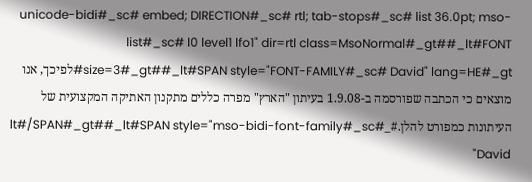unicode-bidi#_sc# embed; DIRECTION#_sc# rtl; tab-stops#_sc# list 36.0pt; mso-list#_sc# l0 level1 lfo1" dir=rtl class=MsoNormal#_gt##_lt#FONT size=3#_gt##_lt#SPAN style="FONT-FAMILY#_sc# David" lang=HE#_gt#לפיכך, אנו מוצאים כי הכתבה שפורסמה ב-1.9.08 בעיתון "הארץ" מפרה כללים מתקנון האתיקה המקצועית של העיתונות כמפורט להלן.#_lt#/SPAN#_gt##_lt#SPAN style="mso-bidi-font-family#_sc# David"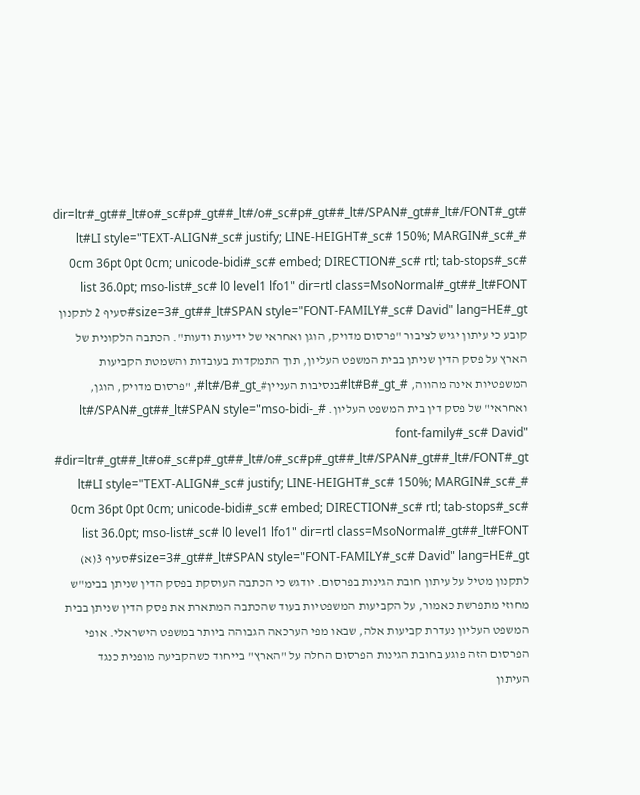dir=ltr#_gt##_lt#o#_sc#p#_gt##_lt#/o#_sc#p#_gt##_lt#/SPAN#_gt##_lt#/FONT#_gt#
#_lt#LI style="TEXT-ALIGN#_sc# justify; LINE-HEIGHT#_sc# 150%; MARGIN#_sc# 0cm 36pt 0pt 0cm; unicode-bidi#_sc# embed; DIRECTION#_sc# rtl; tab-stops#_sc# list 36.0pt; mso-list#_sc# l0 level1 lfo1" dir=rtl class=MsoNormal#_gt##_lt#FONT size=3#_gt##_lt#SPAN style="FONT-FAMILY#_sc# David" lang=HE#_gt#סעיף 2 לתקנון קובע כי עיתון יגיש לציבור "פרסום מדויק, הוגן ואחראי של ידיעות ודעות". הכתבה הלקונית של הארץ על פסק הדין שניתן בבית המשפט העליון, תוך התמקדות בעובדות והשמטת הקביעות המשפטיות אינה מהווה, #_lt#B#_gt#בנסיבות העניין#_lt#/B#_gt#, "פרסום מדויק, הוגן, ואחראי" של פסק דין בית המשפט העליון. #_lt#/SPAN#_gt##_lt#SPAN style="mso-bidi-font-family#_sc# David" dir=ltr#_gt##_lt#o#_sc#p#_gt##_lt#/o#_sc#p#_gt##_lt#/SPAN#_gt##_lt#/FONT#_gt#
#_lt#LI style="TEXT-ALIGN#_sc# justify; LINE-HEIGHT#_sc# 150%; MARGIN#_sc# 0cm 36pt 0pt 0cm; unicode-bidi#_sc# embed; DIRECTION#_sc# rtl; tab-stops#_sc# list 36.0pt; mso-list#_sc# l0 level1 lfo1" dir=rtl class=MsoNormal#_gt##_lt#FONT size=3#_gt##_lt#SPAN style="FONT-FAMILY#_sc# David" lang=HE#_gt#סעיף 3(א) לתקנון מטיל על עיתון חובת הגינות בפרסום. יודגש כי הכתבה העוסקת בפסק הדין שניתן בבימ"ש מחוזי מתפרשת כאמור, על הקביעות המשפטיות בעוד שהכתבה המתארת את פסק הדין שניתן בבית המשפט העליון נעדרת קביעות אלה, שבאו מפי הערכאה הגבוהה ביותר במשפט הישראלי. אופי הפרסום הזה פוגע בחובת הגינות הפרסום החלה על "הארץ" בייחוד כשהקביעה מופנית כנגד העיתון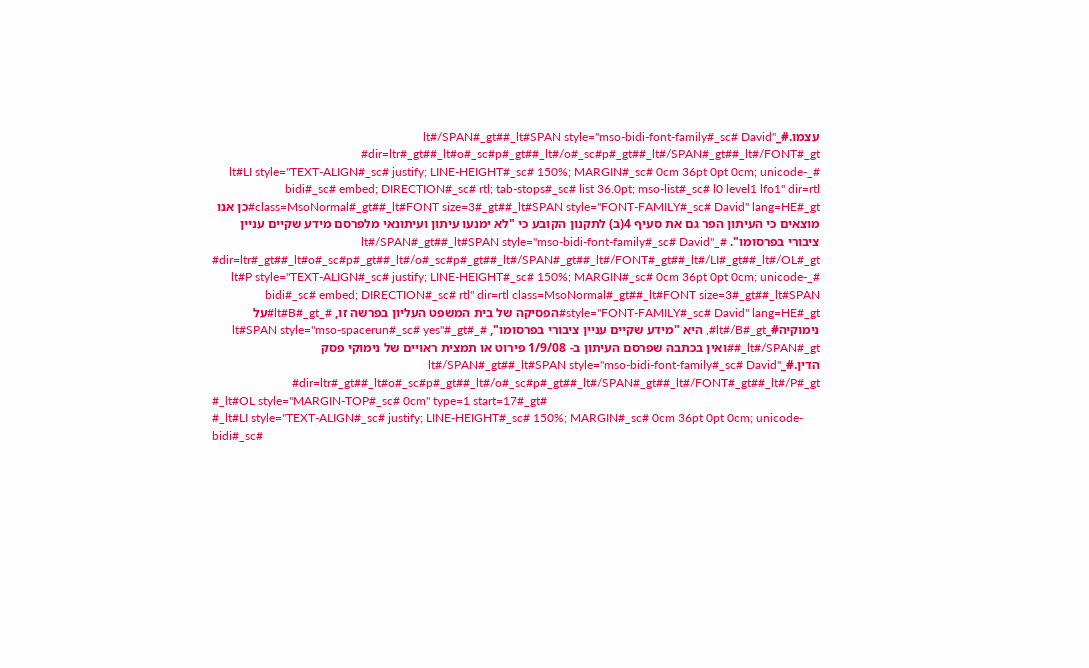עצמו.#_lt#/SPAN#_gt##_lt#SPAN style="mso-bidi-font-family#_sc# David" dir=ltr#_gt##_lt#o#_sc#p#_gt##_lt#/o#_sc#p#_gt##_lt#/SPAN#_gt##_lt#/FONT#_gt#
#_lt#LI style="TEXT-ALIGN#_sc# justify; LINE-HEIGHT#_sc# 150%; MARGIN#_sc# 0cm 36pt 0pt 0cm; unicode-bidi#_sc# embed; DIRECTION#_sc# rtl; tab-stops#_sc# list 36.0pt; mso-list#_sc# l0 level1 lfo1" dir=rtl class=MsoNormal#_gt##_lt#FONT size=3#_gt##_lt#SPAN style="FONT-FAMILY#_sc# David" lang=HE#_gt#כן אנו מוצאים כי העיתון הפר גם את סעיף 4(ב) לתקנון הקובע כי "לא ימנעו עיתון ועיתונאי מלפרסם מידע שקיים עניין ציבורי בפרסומו". #_lt#/SPAN#_gt##_lt#SPAN style="mso-bidi-font-family#_sc# David" dir=ltr#_gt##_lt#o#_sc#p#_gt##_lt#/o#_sc#p#_gt##_lt#/SPAN#_gt##_lt#/FONT#_gt##_lt#/LI#_gt##_lt#/OL#_gt#
#_lt#P style="TEXT-ALIGN#_sc# justify; LINE-HEIGHT#_sc# 150%; MARGIN#_sc# 0cm 36pt 0pt 0cm; unicode-bidi#_sc# embed; DIRECTION#_sc# rtl" dir=rtl class=MsoNormal#_gt##_lt#FONT size=3#_gt##_lt#SPAN style="FONT-FAMILY#_sc# David" lang=HE#_gt#הפסיקה של בית המשפט העליון בפרשה זו, #_lt#B#_gt#על נימוקיה#_lt#/B#_gt#, היא "מידע שקיים עניין ציבורי בפרסומו", #_lt#SPAN style="mso-spacerun#_sc# yes"#_gt# #_lt#/SPAN#_gt#ואין בכתבה שפרסם העיתון ב- 1/9/08 פירוט או תמצית ראויים של נימוקי פסק הדין.#_lt#/SPAN#_gt##_lt#SPAN style="mso-bidi-font-family#_sc# David" dir=ltr#_gt##_lt#o#_sc#p#_gt##_lt#/o#_sc#p#_gt##_lt#/SPAN#_gt##_lt#/FONT#_gt##_lt#/P#_gt#
#_lt#OL style="MARGIN-TOP#_sc# 0cm" type=1 start=17#_gt#
#_lt#LI style="TEXT-ALIGN#_sc# justify; LINE-HEIGHT#_sc# 150%; MARGIN#_sc# 0cm 36pt 0pt 0cm; unicode-bidi#_sc#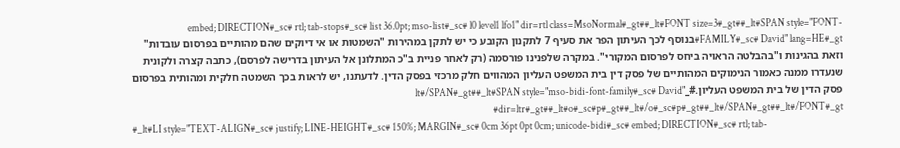embed; DIRECTION#_sc# rtl; tab-stops#_sc# list 36.0pt; mso-list#_sc# l0 level1 lfo1" dir=rtl class=MsoNormal#_gt##_lt#FONT size=3#_gt##_lt#SPAN style="FONT-FAMILY#_sc# David" lang=HE#_gt#בנוסף לכך העיתון הפר את סעיף 7 לתקנון הקובע כי יש לתקן במהירות "השמטות או אי דיוקים שהם מהותיים בפרסום עובדות" וזאת בהגינות ו"בהבלטה הראויה ביחס לפרסום המקורי". במקרה שלפנינו פורסמה (רק לאחר פניית ב"כ המתלונן אל העיתון בדרישה לפרסם), כתבה קצרה ולקונית שנעדרו ממנה כאמור הנימוקים המהותיים של פסק דין בית המשפט העליון המהווים חלק מרכזי בפסק הדין. לדעתנו, יש לראות בכך השמטה חלקית ומהותית בפרסום פסק הדין של בית המשפט העליון.#_lt#/SPAN#_gt##_lt#SPAN style="mso-bidi-font-family#_sc# David" dir=ltr#_gt##_lt#o#_sc#p#_gt##_lt#/o#_sc#p#_gt##_lt#/SPAN#_gt##_lt#/FONT#_gt#
#_lt#LI style="TEXT-ALIGN#_sc# justify; LINE-HEIGHT#_sc# 150%; MARGIN#_sc# 0cm 36pt 0pt 0cm; unicode-bidi#_sc# embed; DIRECTION#_sc# rtl; tab-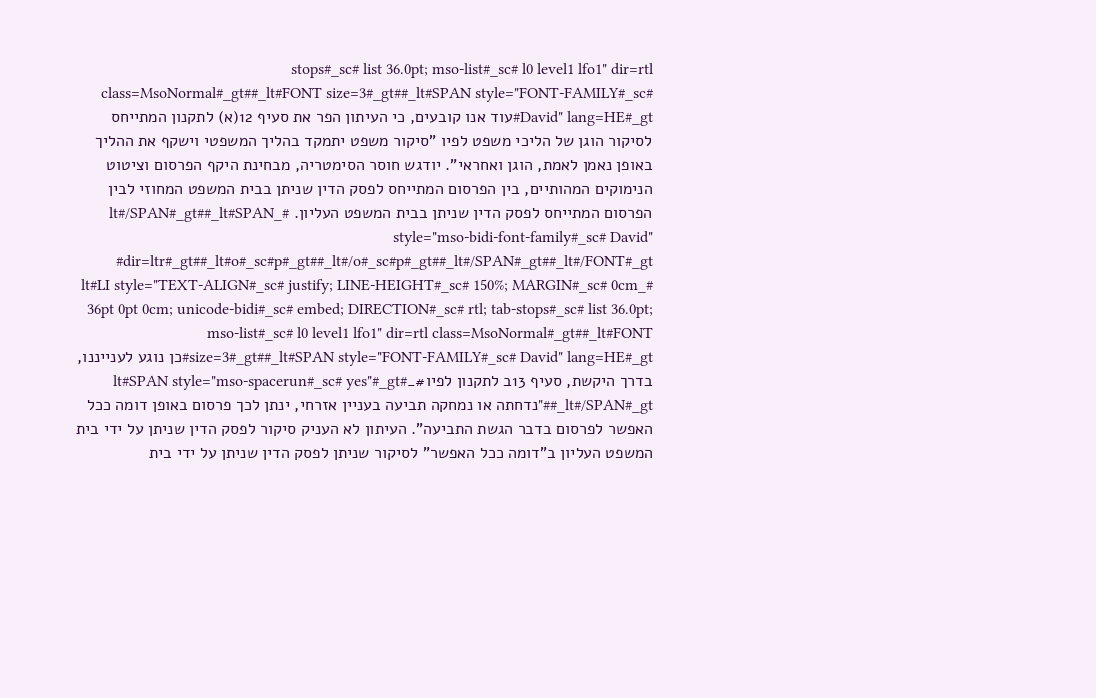stops#_sc# list 36.0pt; mso-list#_sc# l0 level1 lfo1" dir=rtl class=MsoNormal#_gt##_lt#FONT size=3#_gt##_lt#SPAN style="FONT-FAMILY#_sc# David" lang=HE#_gt#עוד אנו קובעים, כי העיתון הפר את סעיף 12(א) לתקנון המתייחס לסיקור הוגן של הליכי משפט לפיו "סיקור משפט יתמקד בהליך המשפטי וישקף את ההליך באופן נאמן לאמת, הוגן ואחראי". יודגש חוסר הסימטריה, מבחינת היקף הפרסום וציטוט הנימוקים המהותיים, בין הפרסום המתייחס לפסק הדין שניתן בבית המשפט המחוזי לבין הפרסום המתייחס לפסק הדין שניתן בבית המשפט העליון. #_lt#/SPAN#_gt##_lt#SPAN style="mso-bidi-font-family#_sc# David" dir=ltr#_gt##_lt#o#_sc#p#_gt##_lt#/o#_sc#p#_gt##_lt#/SPAN#_gt##_lt#/FONT#_gt#
#_lt#LI style="TEXT-ALIGN#_sc# justify; LINE-HEIGHT#_sc# 150%; MARGIN#_sc# 0cm 36pt 0pt 0cm; unicode-bidi#_sc# embed; DIRECTION#_sc# rtl; tab-stops#_sc# list 36.0pt; mso-list#_sc# l0 level1 lfo1" dir=rtl class=MsoNormal#_gt##_lt#FONT size=3#_gt##_lt#SPAN style="FONT-FAMILY#_sc# David" lang=HE#_gt#כן נוגע לענייננו, בדרך היקשת, סעיף 13ב לתקנון לפיו#_lt#SPAN style="mso-spacerun#_sc# yes"#_gt# #_lt#/SPAN#_gt#"נדחתה או נמחקה תביעה בעניין אזרחי, ינתן לכך פרסום באופן דומה ככל האפשר לפרסום בדבר הגשת התביעה". העיתון לא העניק סיקור לפסק הדין שניתן על ידי בית המשפט העליון ב"דומה ככל האפשר" לסיקור שניתן לפסק הדין שניתן על ידי בית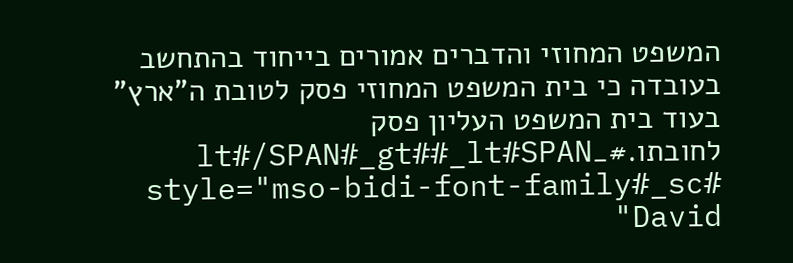המשפט המחוזי והדברים אמורים בייחוד בהתחשב בעובדה כי בית המשפט המחוזי פסק לטובת ה"ארץ" בעוד בית המשפט העליון פסק לחובתו.#_lt#/SPAN#_gt##_lt#SPAN style="mso-bidi-font-family#_sc# David"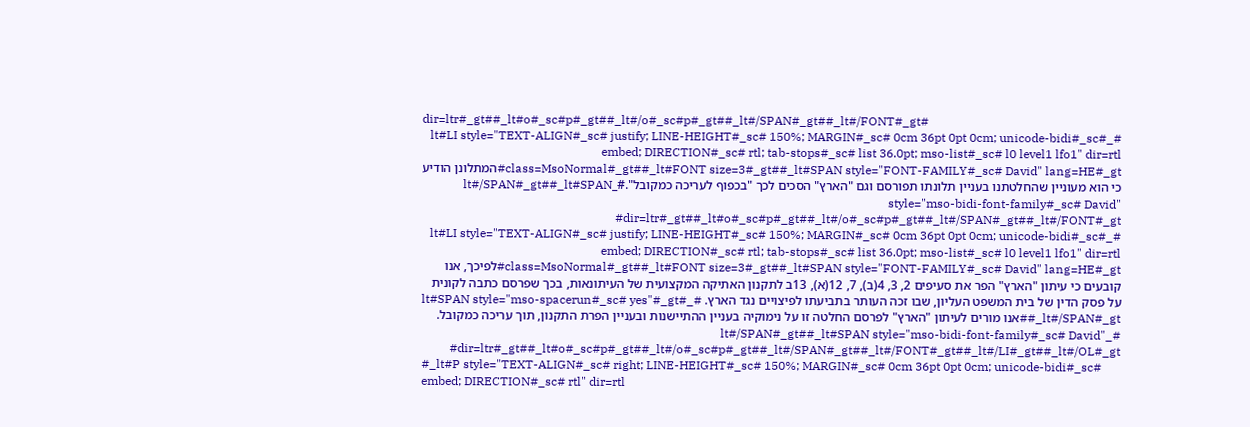dir=ltr#_gt##_lt#o#_sc#p#_gt##_lt#/o#_sc#p#_gt##_lt#/SPAN#_gt##_lt#/FONT#_gt#
#_lt#LI style="TEXT-ALIGN#_sc# justify; LINE-HEIGHT#_sc# 150%; MARGIN#_sc# 0cm 36pt 0pt 0cm; unicode-bidi#_sc# embed; DIRECTION#_sc# rtl; tab-stops#_sc# list 36.0pt; mso-list#_sc# l0 level1 lfo1" dir=rtl class=MsoNormal#_gt##_lt#FONT size=3#_gt##_lt#SPAN style="FONT-FAMILY#_sc# David" lang=HE#_gt#המתלונן הודיע כי הוא מעוניין שהחלטתנו בעניין תלונתו תפורסם וגם "הארץ" הסכים לכך "בכפוף לעריכה כמקובל".#_lt#/SPAN#_gt##_lt#SPAN style="mso-bidi-font-family#_sc# David" dir=ltr#_gt##_lt#o#_sc#p#_gt##_lt#/o#_sc#p#_gt##_lt#/SPAN#_gt##_lt#/FONT#_gt#
#_lt#LI style="TEXT-ALIGN#_sc# justify; LINE-HEIGHT#_sc# 150%; MARGIN#_sc# 0cm 36pt 0pt 0cm; unicode-bidi#_sc# embed; DIRECTION#_sc# rtl; tab-stops#_sc# list 36.0pt; mso-list#_sc# l0 level1 lfo1" dir=rtl class=MsoNormal#_gt##_lt#FONT size=3#_gt##_lt#SPAN style="FONT-FAMILY#_sc# David" lang=HE#_gt#לפיכך, אנו קובעים כי עיתון "הארץ" הפר את סעיפים 2, 3, 4(ב), 7, 12(א), 13ב לתקנון האתיקה המקצועית של העיתונאות, בכך שפרסם כתבה לקונית על פסק הדין של בית המשפט העליון, שבו זכה העותר בתביעתו לפיצויים נגד הארץ. #_lt#SPAN style="mso-spacerun#_sc# yes"#_gt# #_lt#/SPAN#_gt#אנו מורים לעיתון "הארץ" לפרסם החלטה זו על נימוקיה בעניין ההתיישנות ובעניין הפרת התקנון, תוך עריכה כמקובל. #_lt#/SPAN#_gt##_lt#SPAN style="mso-bidi-font-family#_sc# David" dir=ltr#_gt##_lt#o#_sc#p#_gt##_lt#/o#_sc#p#_gt##_lt#/SPAN#_gt##_lt#/FONT#_gt##_lt#/LI#_gt##_lt#/OL#_gt#
#_lt#P style="TEXT-ALIGN#_sc# right; LINE-HEIGHT#_sc# 150%; MARGIN#_sc# 0cm 36pt 0pt 0cm; unicode-bidi#_sc# embed; DIRECTION#_sc# rtl" dir=rtl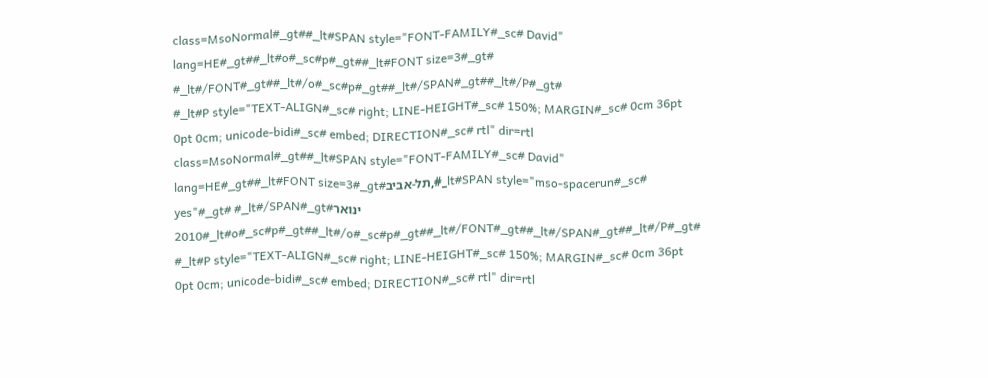class=MsoNormal#_gt##_lt#SPAN style="FONT-FAMILY#_sc# David" lang=HE#_gt##_lt#o#_sc#p#_gt##_lt#FONT size=3#_gt# #_lt#/FONT#_gt##_lt#/o#_sc#p#_gt##_lt#/SPAN#_gt##_lt#/P#_gt#
#_lt#P style="TEXT-ALIGN#_sc# right; LINE-HEIGHT#_sc# 150%; MARGIN#_sc# 0cm 36pt 0pt 0cm; unicode-bidi#_sc# embed; DIRECTION#_sc# rtl" dir=rtl class=MsoNormal#_gt##_lt#SPAN style="FONT-FAMILY#_sc# David" lang=HE#_gt##_lt#FONT size=3#_gt#תל-אביב,#_lt#SPAN style="mso-spacerun#_sc# yes"#_gt# #_lt#/SPAN#_gt#ינואר 2010#_lt#o#_sc#p#_gt##_lt#/o#_sc#p#_gt##_lt#/FONT#_gt##_lt#/SPAN#_gt##_lt#/P#_gt#
#_lt#P style="TEXT-ALIGN#_sc# right; LINE-HEIGHT#_sc# 150%; MARGIN#_sc# 0cm 36pt 0pt 0cm; unicode-bidi#_sc# embed; DIRECTION#_sc# rtl" dir=rtl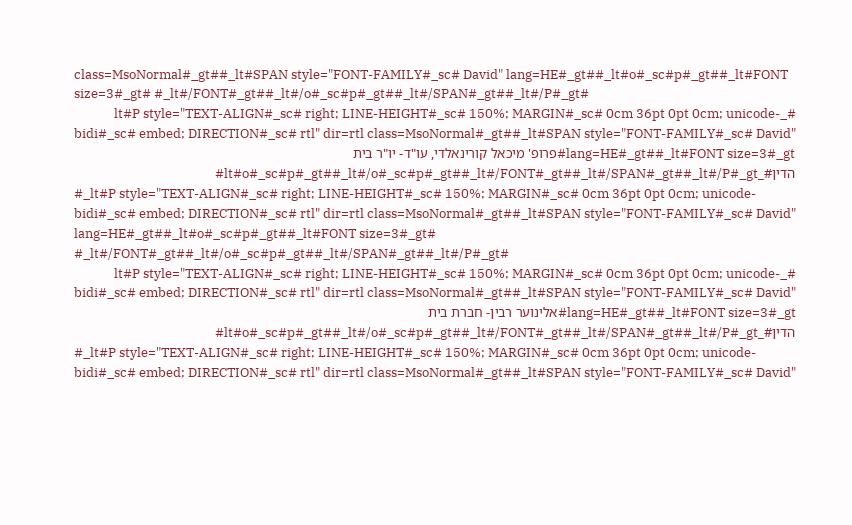class=MsoNormal#_gt##_lt#SPAN style="FONT-FAMILY#_sc# David" lang=HE#_gt##_lt#o#_sc#p#_gt##_lt#FONT size=3#_gt# #_lt#/FONT#_gt##_lt#/o#_sc#p#_gt##_lt#/SPAN#_gt##_lt#/P#_gt#
#_lt#P style="TEXT-ALIGN#_sc# right; LINE-HEIGHT#_sc# 150%; MARGIN#_sc# 0cm 36pt 0pt 0cm; unicode-bidi#_sc# embed; DIRECTION#_sc# rtl" dir=rtl class=MsoNormal#_gt##_lt#SPAN style="FONT-FAMILY#_sc# David" lang=HE#_gt##_lt#FONT size=3#_gt#פרופ' מיכאל קורינאלדי, עו"ד- יו"ר בית הדין#_lt#o#_sc#p#_gt##_lt#/o#_sc#p#_gt##_lt#/FONT#_gt##_lt#/SPAN#_gt##_lt#/P#_gt#
#_lt#P style="TEXT-ALIGN#_sc# right; LINE-HEIGHT#_sc# 150%; MARGIN#_sc# 0cm 36pt 0pt 0cm; unicode-bidi#_sc# embed; DIRECTION#_sc# rtl" dir=rtl class=MsoNormal#_gt##_lt#SPAN style="FONT-FAMILY#_sc# David" lang=HE#_gt##_lt#o#_sc#p#_gt##_lt#FONT size=3#_gt# #_lt#/FONT#_gt##_lt#/o#_sc#p#_gt##_lt#/SPAN#_gt##_lt#/P#_gt#
#_lt#P style="TEXT-ALIGN#_sc# right; LINE-HEIGHT#_sc# 150%; MARGIN#_sc# 0cm 36pt 0pt 0cm; unicode-bidi#_sc# embed; DIRECTION#_sc# rtl" dir=rtl class=MsoNormal#_gt##_lt#SPAN style="FONT-FAMILY#_sc# David" lang=HE#_gt##_lt#FONT size=3#_gt#אלינוער רבין- חברת בית הדין#_lt#o#_sc#p#_gt##_lt#/o#_sc#p#_gt##_lt#/FONT#_gt##_lt#/SPAN#_gt##_lt#/P#_gt#
#_lt#P style="TEXT-ALIGN#_sc# right; LINE-HEIGHT#_sc# 150%; MARGIN#_sc# 0cm 36pt 0pt 0cm; unicode-bidi#_sc# embed; DIRECTION#_sc# rtl" dir=rtl class=MsoNormal#_gt##_lt#SPAN style="FONT-FAMILY#_sc# David"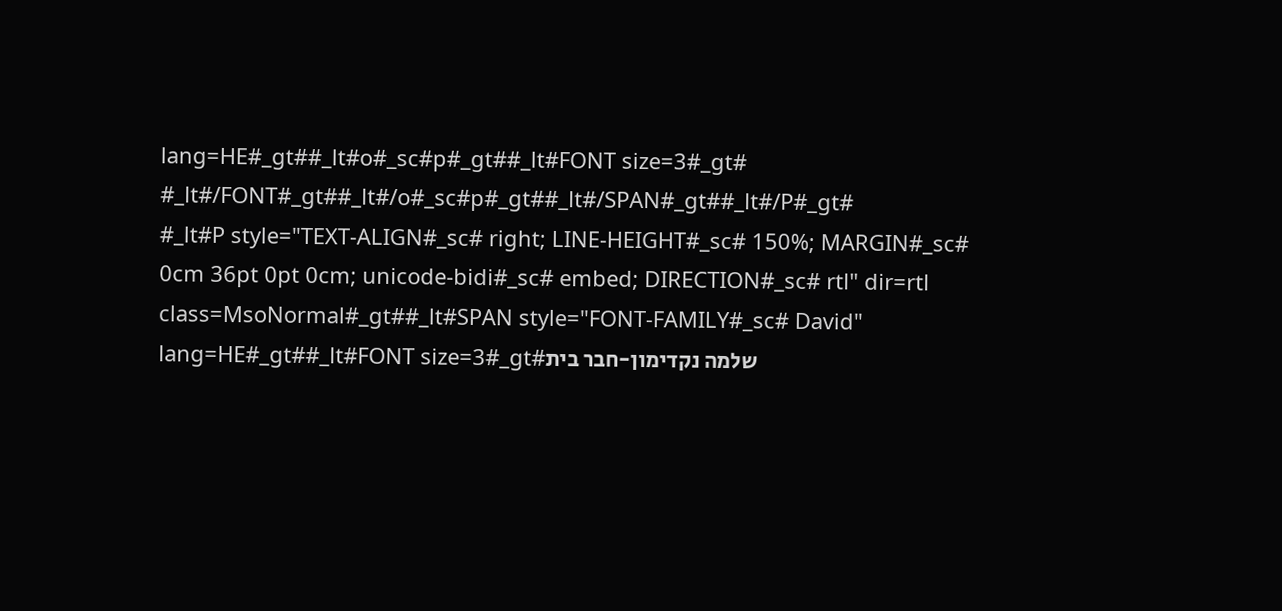lang=HE#_gt##_lt#o#_sc#p#_gt##_lt#FONT size=3#_gt# #_lt#/FONT#_gt##_lt#/o#_sc#p#_gt##_lt#/SPAN#_gt##_lt#/P#_gt#
#_lt#P style="TEXT-ALIGN#_sc# right; LINE-HEIGHT#_sc# 150%; MARGIN#_sc# 0cm 36pt 0pt 0cm; unicode-bidi#_sc# embed; DIRECTION#_sc# rtl" dir=rtl class=MsoNormal#_gt##_lt#SPAN style="FONT-FAMILY#_sc# David" lang=HE#_gt##_lt#FONT size=3#_gt#שלמה נקדימון-חבר בית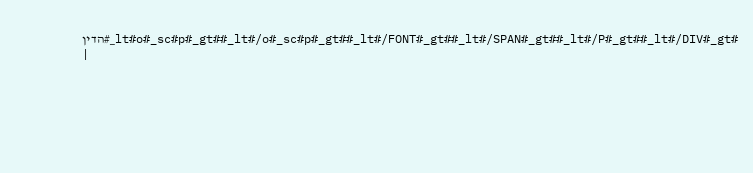הדין#_lt#o#_sc#p#_gt##_lt#/o#_sc#p#_gt##_lt#/FONT#_gt##_lt#/SPAN#_gt##_lt#/P#_gt##_lt#/DIV#_gt#
|